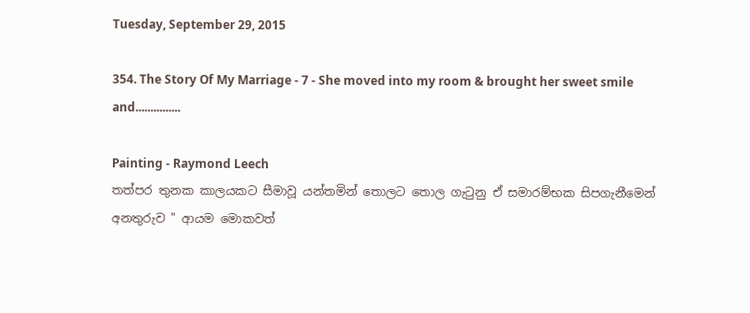Tuesday, September 29, 2015

354. The Story Of My Marriage - 7 - She moved into my room & brought her sweet smile and...............

Painting - Raymond Leech
තත්පර තුනක කාලයකට සීමාවූ යන්තමින් තොලට තොල ගැටුනු ඒ සමාරම්භක සිපගැනීමෙන් අනතුරුව " ආයම මොකවත්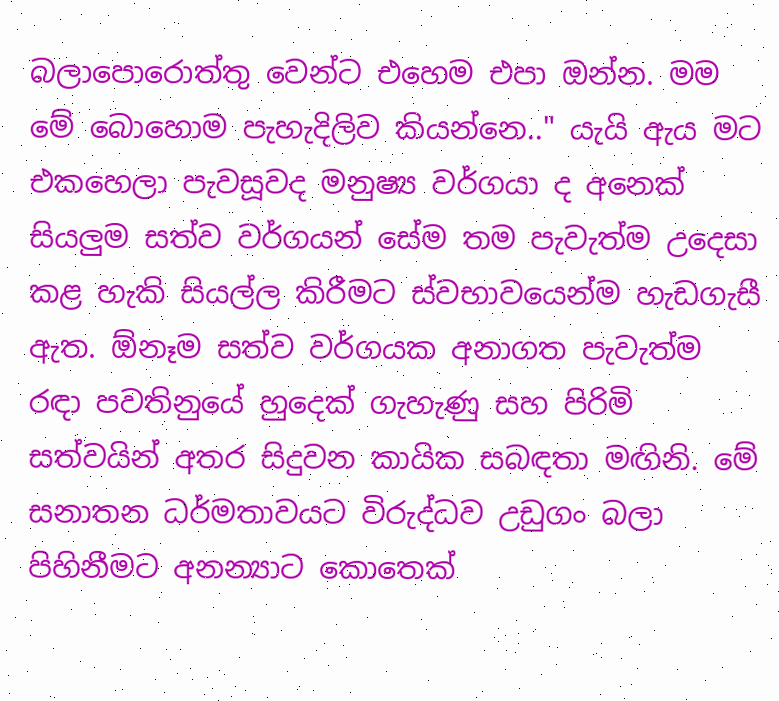බලාපොරොත්තු වෙන්ට එහෙම එපා ඔන්න. මම මේ බොහොම පැහැදිලිව කියන්නෙ.." යැයි ඇය මට එකහෙලා පැවසූවද මනුෂ්‍ය වර්ගයා ද අනෙක් සියලුම සත්ව වර්ගයන් සේම තම පැවැත්ම උදෙසා කළ හැකි සියල්ල කිරීමට ස්වභාවයෙන්ම හැඩගැසී ඇත. ඕනෑම සත්ව වර්ගයක අනාගත පැවැත්ම රඳා පවතිනුයේ හුදෙක් ගැහැණු සහ පිරිමි සත්වයින් අතර සිදුවන කායික සබඳතා මඟිනි. මේ සනාතන ධර්මතාවයට විරුද්ධව උඩුගං බලා පිහිනීමට අනන්‍යාට කොතෙක්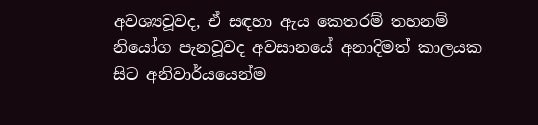අවශ්‍යවූවද, ඒ සඳහා ඇය කෙතරම් තහනම් නියෝග පැනවූවද අවසානයේ අනාදිමත් කාලයක සිට අනිවාර්යයෙන්ම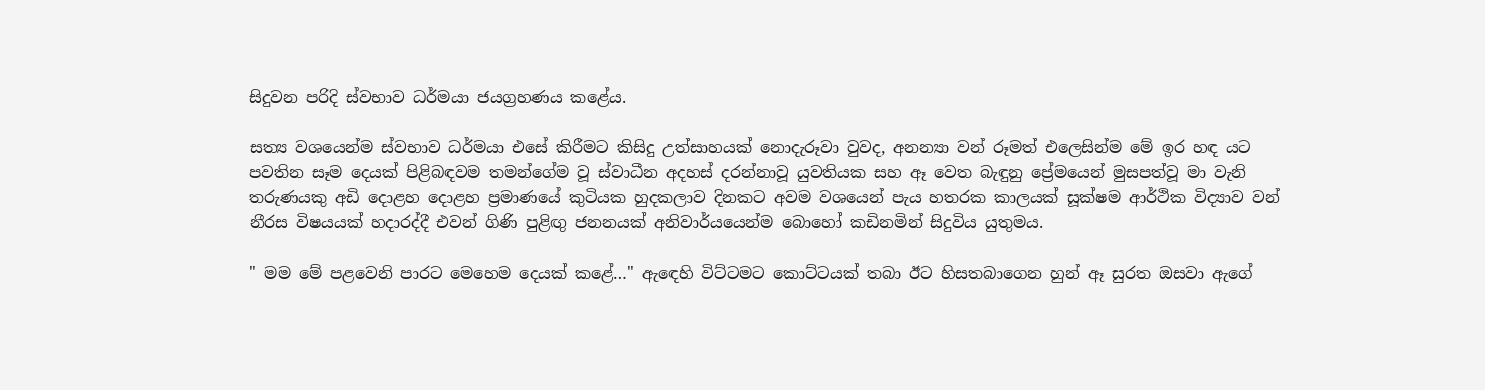සිදුවන පරිදි ස්වභාව ධර්මයා ජයග්‍රහණය කළේය.

සත්‍ය වශයෙන්ම ස්වභාව ධර්මයා එසේ කිරීමට කිසිදු උත්සාහයක් නොදැරූවා වුවද, අනන්‍යා වන් රූමත් එලෙසින්ම මේ ඉර හඳ යට පවතින සෑම දෙයක් පිළිබඳවම තමන්ගේම වූ ස්වාධීන අදහස් දරන්නාවූ යුවතියක සහ ඈ වෙත බැඳුනු ප්‍රේමයෙන් මුසපත්වූ මා වැනි තරුණයකු අඩි දොළහ දොළහ ප්‍රමාණයේ කුටියක හුදකලාව දිනකට අවම වශයෙන් පැය හතරක කාලයක් සූක්ෂම ආර්ථික විද්‍යාව වන් නීරස විෂයයක් හදාරද්දී එවන් ගිණි පුළිඟු ජනනයක් අනිවාර්යයෙන්ම බොහෝ කඩිනමින් සිදුවිය යුතුමය.

" මම මේ පළවෙනි පාරට මෙහෙම දෙයක් කළේ…" ඇඳෙහි විට්ටමට කොට්ටයක් තබා ඊට හිසතබාගෙන හුන් ඈ සුරත ඔසවා ඇගේ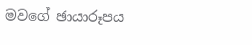මවගේ ඡායාරූපය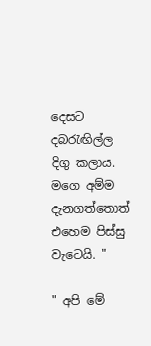දෙසට දබරැඟිල්ල දිගු කලාය. මගෙ අම්ම දැනගත්තොත් එහෙම පිස්සු වැටෙයි. "

" අපි මේ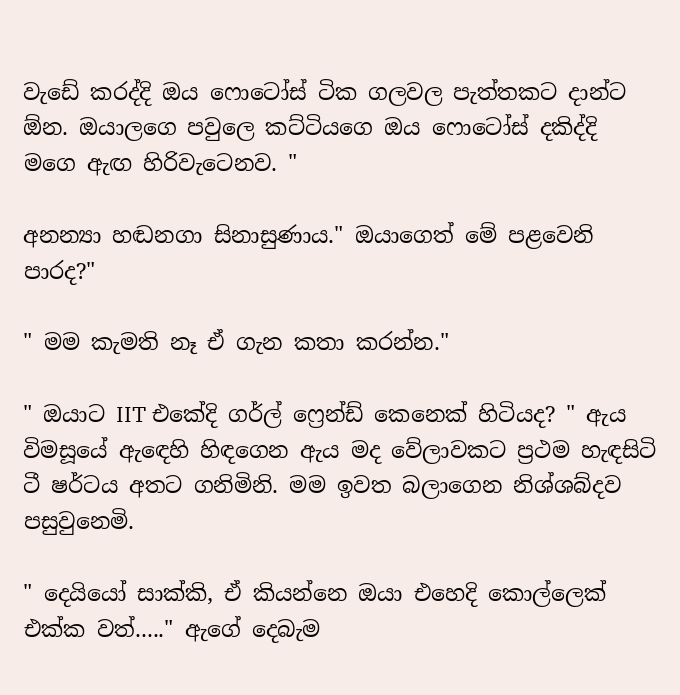වැඩේ කරද්දි ඔය ෆොටෝස් ටික ගලවල පැත්තකට දාන්ට ඕන. ඔයාලගෙ පවුලෙ කට්ටියගෙ ඔය ෆොටෝස් දකිද්දි මගෙ ඇඟ හිරිවැටෙනව. "

අනන්‍යා හඬනගා සිනාසුණාය." ඔයාගෙත් මේ පළවෙනි පාරද?"

" මම කැමති නෑ ඒ ගැන කතා කරන්න."

" ඔයාට IIT එකේදි ගර්ල් ෆ්‍රෙන්ඩ් කෙනෙක් හිටියද? " ඇය විමසූයේ ඇඳෙහි හිඳගෙන ඇය මද වේලාවකට ප්‍රථම හැඳසිටි ටී ෂර්ටය අතට ගනිමිනි. මම ඉවත බලාගෙන නිශ්ශබ්දව පසුවුනෙමි.

" දෙයියෝ සාක්කි, ඒ කියන්නෙ ඔයා එහෙදි කොල්ලෙක් එක්ක වත්....." ඇගේ දෙබැම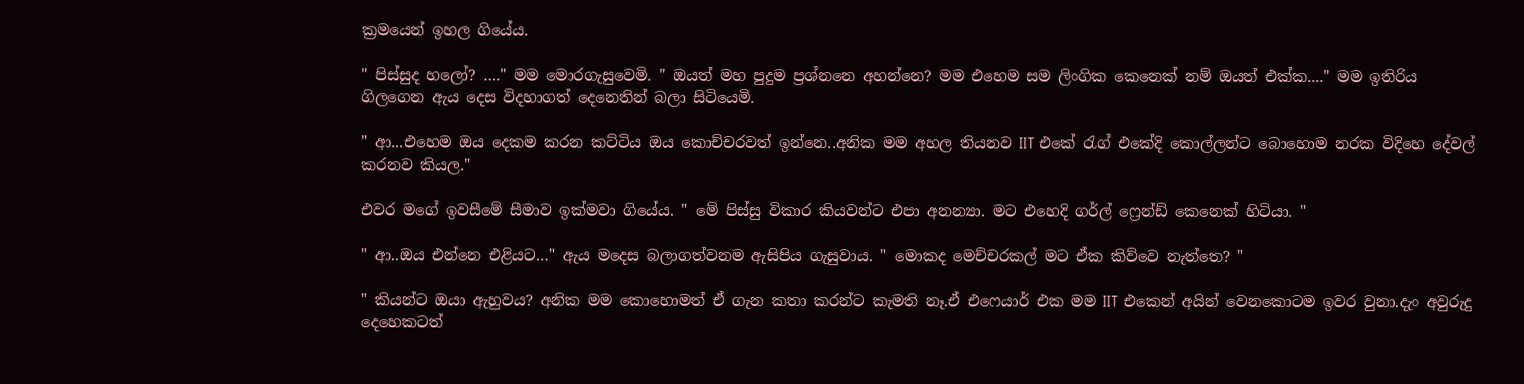ක්‍රමයෙන් ඉහල ගියේය.

" පිස්සුද හලෝ? …." මම මොරගැසුවෙමි. " ඔයත් මහ පුදුම ප්‍රශ්නනෙ අහන්නෙ? මම එහෙම සම ලිංගික කෙනෙක් නම් ඔයත් එක්ක...." මම ඉතිරිය ගිලගෙන ඇය දෙස විදහාගත් දෙනෙතින් බලා සිටියෙමි.

" ආ...එහෙම ඔය දෙකම කරන කට්ටිය ඔය කොච්චරවත් ඉන්නෙ..අනික මම අහල තියනව IIT එකේ රැග් එකේදි කොල්ලන්ට බොහොම නරක විදිහෙ දේවල් කරනව කියල."

එවර මගේ ඉවසීමේ සීමාව ඉක්මවා ගියේය. " මේ පිස්සු විකාර කියවන්ට එපා අනන්‍යා. මට එහෙදි ගර්ල් ෆ්‍රෙන්ඩ් කෙනෙක් හිටියා. "

" ආ..ඔය එන්නෙ එළියට…" ඇය මදෙස බලාගත්වනම ඇසිපිය ගැසුවාය. " මොකද මෙච්චරකල් මට ඒක කිව්වෙ නැත්තෙ? "

" කියන්ට ඔයා ඇහුවය? අනික මම කොහොමත් ඒ ගැන කතා කරන්ට කැමති නෑ.ඒ එෆෙයාර් එක මම IIT එකෙන් අයින් වෙනකොටම ඉවර වුනා.දැං අවුරුදු දෙහෙකටත්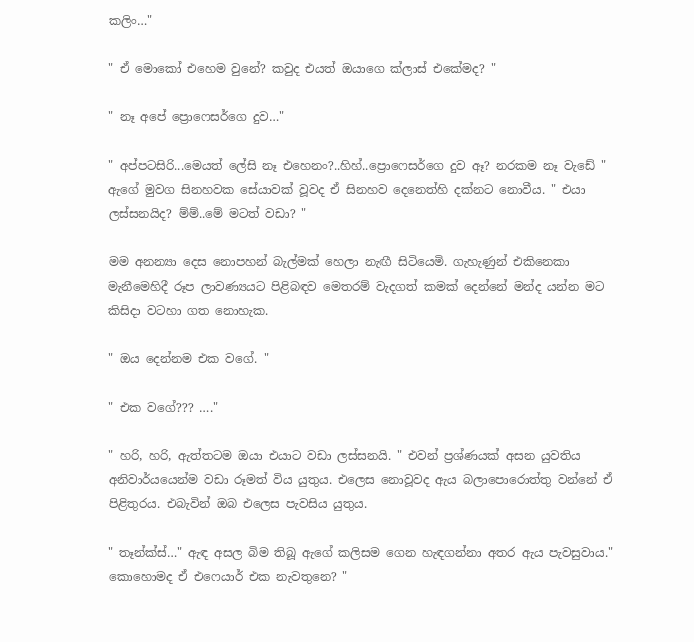කලිං…"

" ඒ මොකෝ එහෙම වුනේ? කවුද එයත් ඔයාගෙ ක්ලාස් එකේමද? "

" නෑ අපේ ප්‍රොෆෙසර්ගෙ දුව…"

" අප්පටසිරි...මෙයත් ලේසි නෑ එහෙනං?..හිහ්..ප්‍රොෆෙසර්ගෙ දුව ඈ? නරකම නෑ වැඩේ " ඇගේ මුවග සිනහවක සේයාවක් වූවද ඒ සිනහව දෙනෙත්හි දක්නට නොවීය. " එයා ලස්සනයිද? ම්ම්..මේ මටත් වඩා? "

මම අනන්‍යා දෙස නොපහන් බැල්මක් හෙලා නැඟී සිටියෙමි. ගැහැණුන් එකිනෙකා මැනීමෙහිදී රූප ලාවණ්‍යයට පිළිබඳව මෙතරම් වැදගත් කමක් දෙන්නේ මන්ද යන්න මට කිසිදා වටහා ගත නොහැක.

" ඔය දෙන්නම එක වගේ. "

" එක වගේ??? …."

" හරි, හරි, ඇත්තටම ඔයා එයාට වඩා ලස්සනයි. " එවන් ප්‍රශ්ණයක් අසන යුවතිය අනිවාර්යයෙන්ම වඩා රූමත් විය යුතුය. එලෙස නොවූවද ඇය බලාපොරොත්තු වන්නේ ඒ පිළිතුරය. එබැවින් ඔබ එලෙස පැවසිය යුතුය.

" තෑන්ක්ස්…" ඇඳ අසල බිම තිබූ ඇගේ කලිසම ගෙන හැඳගන්නා අතර ඇය පැවසුවාය." කොහොමද ඒ එෆෙයාර් එක නැවතුනෙ? "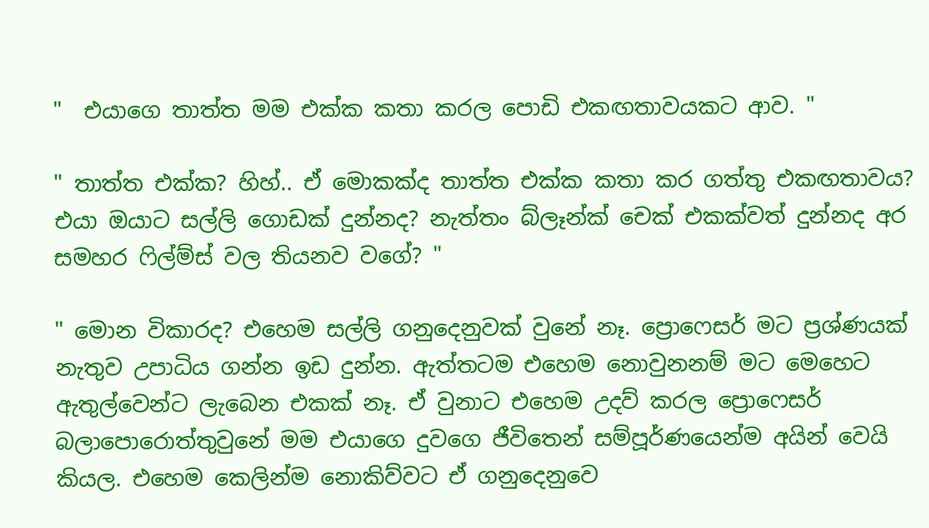"  එයාගෙ තාත්ත මම එක්ක කතා කරල පොඩි එකඟතාවයකට ආව. "

" තාත්ත එක්ක? හිහ්.. ඒ මොකක්ද තාත්ත එක්ක කතා කර ගත්තු එකඟතාවය? එයා ඔයාට සල්ලි ගොඩක් දුන්නද? නැත්තං බ්ලෑන්ක් චෙක් එකක්වත් දුන්නද අර සමහර ෆිල්ම්ස් වල තියනව වගේ? "

" මොන විකාරද? එහෙම සල්ලි ගනුදෙනුවක් වුනේ නෑ. ප්‍රොෆෙසර් මට ප්‍රශ්ණයක් නැතුව උපාධිය ගන්න ඉඩ දුන්න. ඇත්තටම එහෙම නොවුනනම් මට මෙහෙට ඇතුල්වෙන්ට ලැබෙන එකක් නෑ. ඒ වුනාට එහෙම උදව් කරල ප්‍රොෆෙසර් බලාපොරොත්තුවුනේ මම එයාගෙ දුවගෙ ජීවිතෙන් සම්පූර්ණයෙන්ම අයින් වෙයි කියල. එහෙම කෙලින්ම නොකිව්වට ඒ ගනුදෙනුවෙ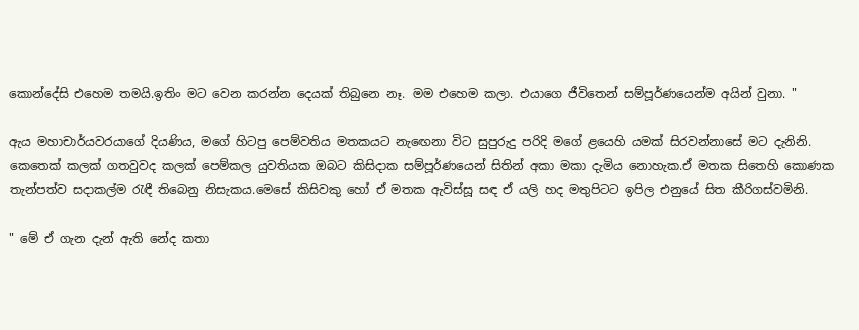කොන්දේසි එහෙම තමයි.ඉතිං මට වෙන කරන්න දෙයක් තිබුනෙ නෑ. මම එහෙම කලා. එයාගෙ ජීවිතෙන් සම්පූර්ණයෙන්ම අයින් වුනා. "

ඇය මහාචාර්යවරයාගේ දියණිය, මගේ හිටපු පෙම්වතිය මතකයට නැඟෙනා විට සුපුරුදු පරිදි මගේ ළයෙහි යමක් සිරවන්නාසේ මට දැනිනි. කෙතෙක් කලක් ගතවුවද කලක් පෙම්කල යුවතියක ඔබට කිසිදාක සම්පූර්ණයෙන් සිතින් අකා මකා දැමිය නොහැක.ඒ මතක සිතෙහි කොණක තැන්පත්ව සදාකල්ම රැඳී තිබෙනු නිසැකය.මෙසේ කිසිවකු හෝ ඒ මතක ඇවිස්සූ සඳ ඒ යලි හද මතුපිටට ඉපිල එනුයේ සිත කීරිගස්වමිනි.

" මේ ඒ ගැන දැන් ඇති නේද කතා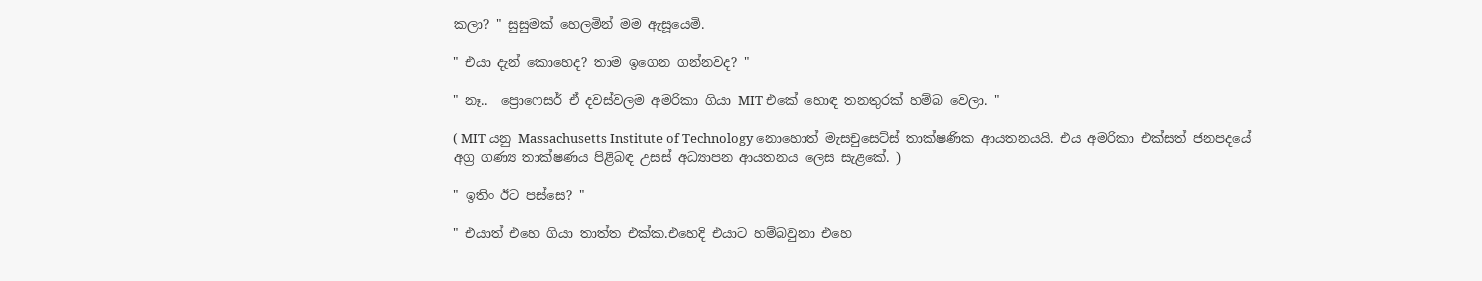කලා? " සුසුමක් හෙලමින් මම ඇසූයෙමි.

" එයා දැන් කොහෙද? තාම ඉගෙන ගන්නවද? "

" නෑ..  ප්‍රොෆෙසර් ඒ දවස්වලම අමරිකා ගියා MIT එකේ හොඳ තනතුරක් හම්බ වෙලා. "

( MIT යනු Massachusetts Institute of Technology නොහොත් මැසචුසෙට්ස් තාක්ෂණික ආයතනයයි. එය අමරිකා එක්සත් ජනපදයේ අග්‍ර ගණ්‍ය තාක්ෂණය පිළිබඳ උසස් අධ්‍යාපන ආයතනය ලෙස සැළකේ. )

" ඉතිං ඊට පස්සෙ? "

" එයාත් එහෙ ගියා තාත්ත එක්ක.එහෙදි එයාට හම්බවුනා එහෙ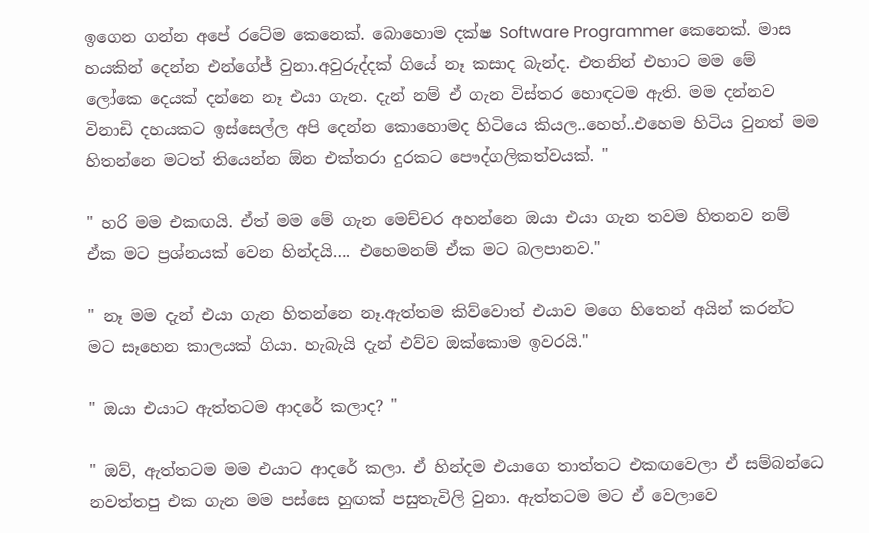ඉගෙන ගන්න අපේ රටේම කෙනෙක්. බොහොම දක්ෂ Software Programmer කෙනෙක්. මාස හයකින් දෙන්න එන්ගේජ් වුනා.අවුරුද්දක් ගියේ නෑ කසාද බැන්ද. එතනින් එහාට මම මේ ලෝකෙ දෙයක් දන්නෙ නෑ එයා ගැන. දැන් නම් ඒ ගැන විස්තර හොඳටම ඇති. මම දන්නව විනාඩි දහයකට ඉස්සෙල්ල අපි දෙන්න කොහොමද හිටියෙ කියල..හෙහ්..එහෙම හිටිය වුනත් මම හිතන්නෙ මටත් තියෙන්න ඕන එක්තරා දුරකට පෞද්ගලිකත්වයක්. "

" හරි මම එකඟයි. ඒත් මම මේ ගැන මෙච්චර අහන්නෙ ඔයා එයා ගැන තවම හිතනව නම් ඒක මට ප්‍රශ්නයක් වෙන හින්දයි…. එහෙමනම් ඒක මට බලපානව."

" නෑ මම දැන් එයා ගැන හිතන්නෙ නෑ.ඇත්තම කිව්වොත් එයාව මගෙ හිතෙන් අයින් කරන්ට මට සෑහෙන කාලයක් ගියා. හැබැයි දැන් එව්ව ඔක්කොම ඉවරයි."

" ඔයා එයාට ඇත්තටම ආදරේ කලාද? "

" ඔව්, ඇත්තටම මම එයාට ආදරේ කලා. ඒ හින්දම එයාගෙ තාත්තට එකඟවෙලා ඒ සම්බන්ධෙ නවත්තපු එක ගැන මම පස්සෙ හුඟක් පසුතැවිලි වුනා. ඇත්තටම මට ඒ වෙලාවෙ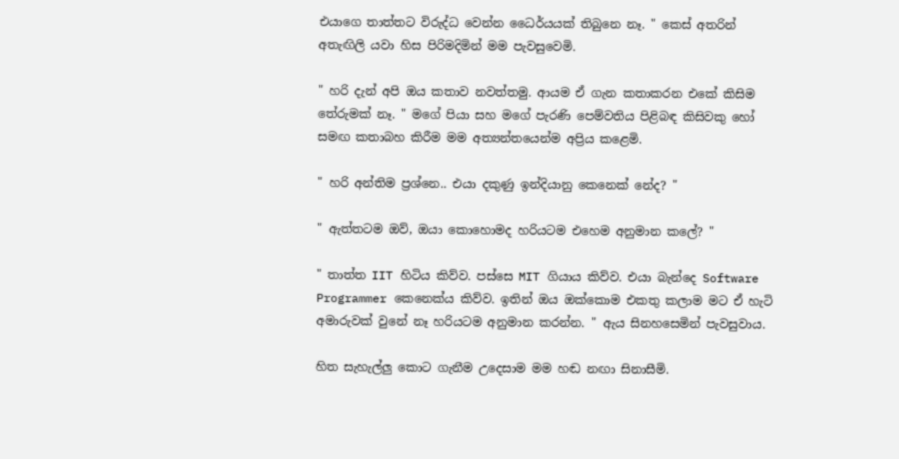එයාගෙ තාත්තට විරුද්ධ වෙන්න ධෛර්යයක් තිබුනෙ නෑ. " කෙස් අතරින් අතැඟිලි යවා හිස පිරිමදිමින් මම පැවසුවෙමි.

" හරි දැන් අපි ඔය කතාව නවත්තමු. ආයම ඒ ගැන කතාකරන එකේ කිසිම තේරුමක් නෑ. " මගේ පියා සහ මගේ පැරණි පෙම්වතිය පිළිබඳ කිසිවකු හෝ සමඟ කතාබහ කිරීම මම අත්‍යන්තයෙන්ම අප්‍රිය කළෙමි.

" හරි අන්තිම ප්‍රශ්නෙ.. එයා දකුණු ඉන්දියානු කෙනෙක් නේද? "

" ඇත්තටම ඔව්, ඔයා කොහොමද හරියටම එහෙම අනුමාන කලේ? "

" තාත්ත IIT හිටිය කිව්ව. පස්සෙ MIT ගියාය කිව්ව. එයා බැන්දෙ Software Programmer කෙනෙක්ය කිව්ව. ඉතින් ඔය ඔක්කොම එකතු කලාම මට ඒ හැටි අමාරුවක් වුනේ නෑ හරියටම අනුමාන කරන්න. " ඇය සිනහසෙමින් පැවසුවාය.

හිත සැහැල්ලු කොට ගැනීම උදෙසාම මම හඬ නඟා සිනාසීමි.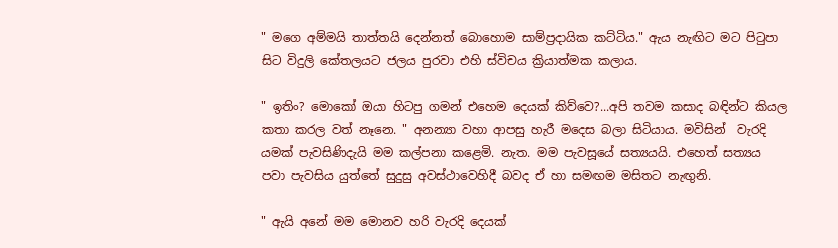" මගෙ අම්මයි තාත්තයි දෙන්නත් බොහොම සාම්ප්‍රදායික කට්ටිය." ඇය නැඟිට මට පිටුපා සිට විදුලි කේතලයට ජලය පුරවා එහි ස්විචය ක්‍රියාත්මක කලාය.

" ඉතිං? මොකෝ ඔයා හිටපු ගමන් එහෙම දෙයක් කිව්වෙ?...අපි තවම කසාද බඳින්ට කියල කතා කරල වත් නෑනෙ. " අනන්‍යා වහා ආපසු හැරී මදෙස බලා සිටියාය. මවිසින්  වැරදි යමක් පැවසිණිදැයි මම කල්පනා කළෙමි. නැත. මම පැවසූයේ සත්‍යයයි. එහෙත් සත්‍යය පවා පැවසිය යුත්තේ සුදුසු අවස්ථාවෙහිදී බවද ඒ හා සමඟම මසිතට නැඟුනි.

" ඇයි අනේ මම මොනව හරි වැරදි දෙයක්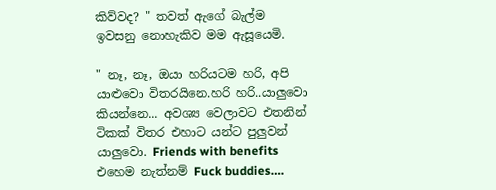කිව්වද? " තවත් ඇගේ බැල්ම ඉවසනු නොහැකිව මම ඇසූයෙමි.

" නෑ, නෑ, ඔයා හරියටම හරි, අපි යාළුවො විතරයිනෙ.හරි හරි..යාලුවො කියන්නෙ... අවශ්‍ය වෙලාවට එතනින් ටිකක් විතර එහාට යන්ට පුලුවන් යාලුවො. Friends with benefits එහෙම නැත්නම් Fuck buddies….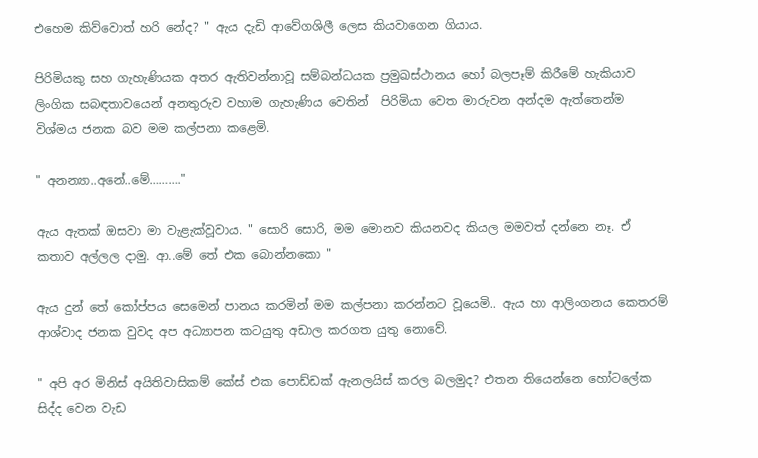එහෙම කිව්වොත් හරි නේද? " ඇය දැඩි ආවේගශිලී ලෙස කියවාගෙන ගියාය.

පිරිමියකු සහ ගැහැණියක අතර ඇතිවන්නාවූ සම්බන්ධයක ප්‍රමුඛස්ථානය හෝ බලපෑම් කිරීමේ හැකියාව ලිංගික සබඳතාවයෙන් අනතුරුව වහාම ගැහැණිය වෙතින්  පිරිමියා වෙත මාරුවන අන්දම ඇත්තෙන්ම විශ්මය ජනක බව මම කල්පනා කළෙමි.

" අනන්‍යා..අනේ..මේ………."

ඇය ඇතක් ඔසවා මා වැළැක්වූවාය. " සොරි සොරි, මම මොනව කියනවද කියල මමවත් දන්නෙ නෑ. ඒ කතාව අල්ලල දාමු. ආ..මේ තේ එක බොන්නකො "

ඇය දුන් තේ කෝප්පය සෙමෙන් පානය කරමින් මම කල්පනා කරන්නට වූයෙමි.. ඇය හා ආලිංගනය කෙතරම් ආශ්වාද ජනක වුවද අප අධ්‍යාපන කටයුතු අඩාල කරගත යුතු නොවේ.

" අපි අර මිනිස් අයිතිවාසිකම් කේස් එක පොඩ්ඩක් ඇනලයිස් කරල බලමුද? එතන තියෙන්නෙ හෝටලේක සිද්ද වෙන වැඩ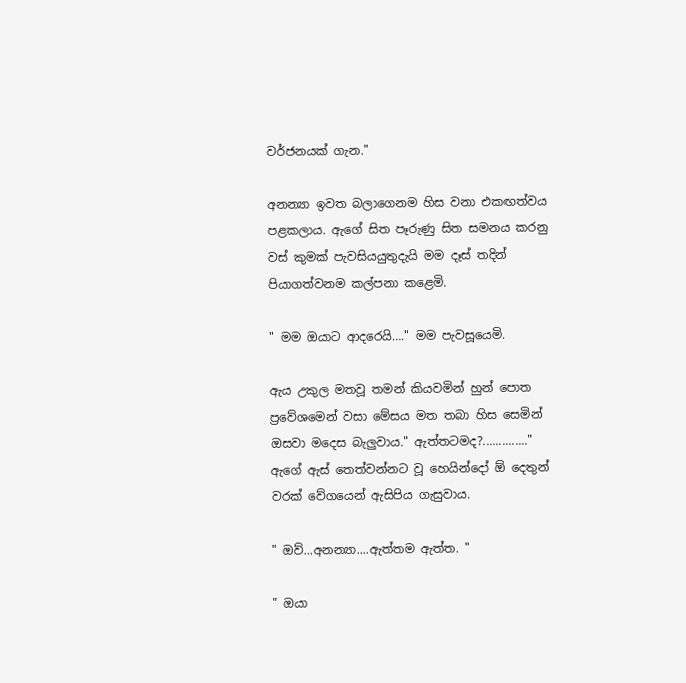වර්ජනයක් ගැන."

අනන්‍යා ඉවත බලාගෙනම හිස වනා එකඟත්වය පළකලාය. ඇගේ සිත පෑරුණු සිත සමනය කරනු වස් කුමක් පැවසියයුතුදැයි මම දෑස් තදින් පියාගත්වනම කල්පනා කළෙමි.

" මම ඔයාට ආදරෙයි…." මම පැවසූයෙමි.

ඇය උකුල මතවූ තමන් කියවමින් හුන් පොත ප්‍රවේශමෙන් වසා මේසය මත තබා හිස සෙමින් ඔසවා මදෙස බැලුවාය." ඇත්තටමද?.............." ඇගේ ඇස් තෙත්වන්නට වූ හෙයින්දෝ ඕ දෙතුන් වරක් වේගයෙන් ඇසිපිය ගැසුවාය.

" ඔව්...අනන්‍යා....ඇත්තම ඇත්ත. "

" ඔයා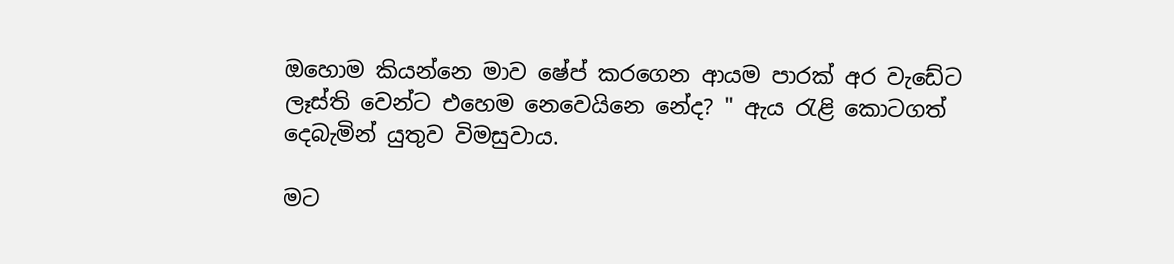ඔහොම කියන්නෙ මාව ෂේප් කරගෙන ආයම පාරක් අර වැඩේට ලෑස්ති වෙන්ට එහෙම නෙවෙයිනෙ නේද? " ඇය රැළි කොටගත් දෙබැමින් යුතුව විමසුවාය.

මට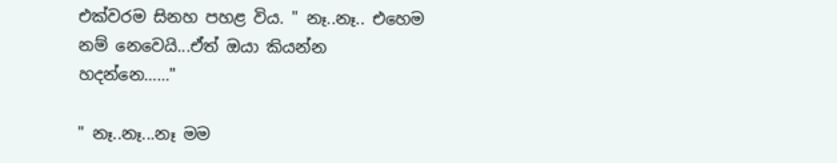එක්වරම සිනහ පහළ විය. " නෑ..නෑ.. එහෙම නම් නෙවෙයි...ඒත් ඔයා කියන්න හදන්නෙ……"

" නෑ..නෑ...නෑ මම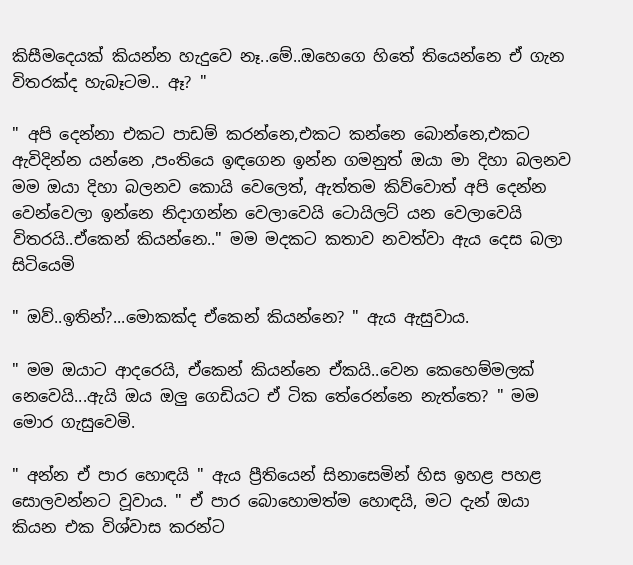කිසීමදෙයක් කියන්න හැදුවෙ නෑ..මේ..ඔහෙගෙ හිතේ තියෙන්නෙ ඒ ගැන විතරක්ද හැබෑටම.. ඈ? "

" අපි දෙන්නා එකට පාඩම් කරන්නෙ,එකට කන්නෙ බොන්නෙ,එකට ඇවිදින්න යන්නෙ ,පංතියෙ ඉඳගෙන ඉන්න ගමනුත් ඔයා මා දිහා බලනව මම ඔයා දිහා බලනව කොයි වෙලෙත්, ඇත්තම කිව්වොත් අපි දෙන්න වෙන්වෙලා ඉන්නෙ නිදාගන්න වෙලාවෙයි ටොයිලට් යන වෙලාවෙයි විතරයි..ඒකෙන් කියන්නෙ.." මම මදකට කතාව නවත්වා ඇය දෙස බලා සිටියෙමි

" ඔව්..ඉතින්?...මොකක්ද ඒකෙන් කියන්නෙ? " ඇය ඇසුවාය.

" මම ඔයාට ආදරෙයි, ඒකෙන් කියන්නෙ ඒකයි..වෙන කෙහෙම්මලක් නෙවෙයි...ඇයි ඔය ඔලු ගෙඩියට ඒ ටික තේරෙන්නෙ නැත්තෙ? " මම මොර ගැසුවෙමි.

" අන්න ඒ පාර හොඳයි " ඇය ප්‍රීතියෙන් සිනාසෙමින් හිස ඉහළ පහළ සොලවන්නට වූවාය. " ඒ පාර බොහොමත්ම හොඳයි, මට දැන් ඔයා කියන එක විශ්වාස කරන්ට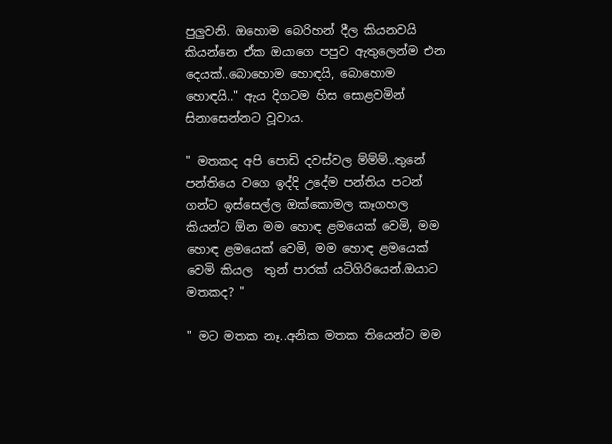පුලුවනි. ඔහොම බෙරිහන් දීල කියනවයි කියන්නෙ ඒක ඔයාගෙ පපුව ඇතුලෙන්ම එන දෙයක්..බොහොම හොඳයි, බොහොම හොඳයි.." ඇය දිගටම හිස සොළවමින් සිනාසෙන්නට වූවාය.

" මතකද අපි පොඩි දවස්වල ම්ම්ම්..තුනේ පන්තියෙ වගෙ ඉද්දි උදේම පන්තිය පටන් ගන්ට ඉස්සෙල්ල ඔක්කොමල කෑගහල කියන්ට ඕන මම හොඳ ළමයෙක් වෙමි, මම හොඳ ළමයෙක් වෙමි, මම හොඳ ළමයෙක් වෙමි කියල  තුන් පාරක් යටිගිරියෙන්.ඔයාට මතකද? "

" මට මතක නෑ..අනික මතක තියෙන්ට මම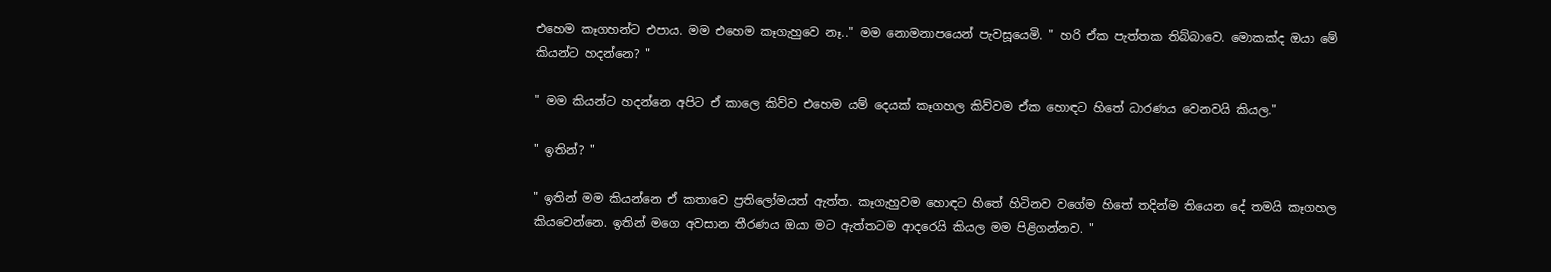එහෙම කෑගහන්ට එපාය. මම එහෙම කෑගැහුවෙ නෑ.." මම නොමනාපයෙන් පැවසූයෙමි. " හරි ඒක පැත්තක තිබ්බාවෙ. මොකක්ද ඔයා මේ කියන්ට හදන්නෙ? "

" මම කියන්ට හදන්නෙ අපිට ඒ කාලෙ කිව්ව එහෙම යම් දෙයක් කෑගහල කිව්වම ඒක හොඳට හිතේ ධාරණය වෙනවයි කියල."

" ඉතින්? "

" ඉතින් මම කියන්නෙ ඒ කතාවෙ ප්‍රතිලෝමයත් ඇත්ත. කෑගැහුවම හොඳට හිතේ හිටිනව වගේම හිතේ තදින්ම තියෙන දේ තමයි කෑගහල කියවෙන්නෙ. ඉතින් මගෙ අවසාන තීරණය ඔයා මට ඇත්තටම ආදරෙයි කියල මම පිළිගන්නව. "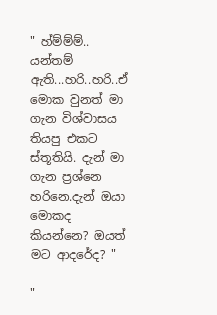" හ්ම්ම්ම්.. යන්තම් ඇති...හරි..හරි..ඒ මොක වුනත් මා ගැන විශ්වාසය තියපු එකට ස්තූතියි. දැන් මා ගැන ප්‍රශ්නෙ හරිනෙ.දැන් ඔයා මොකද කියන්නෙ? ඔයත් මට ආදරේද? "

"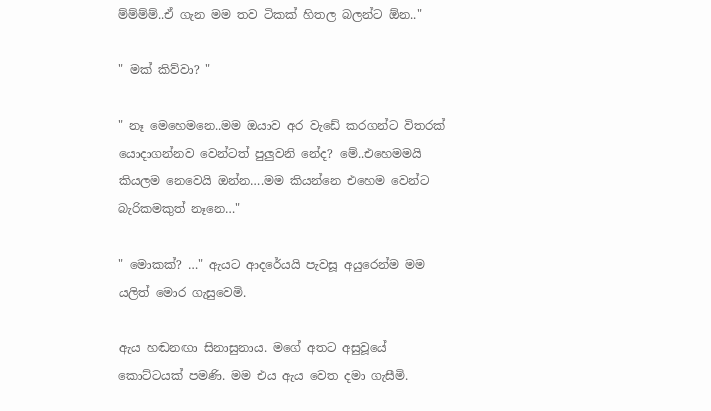ම්ම්ම්ම්..ඒ ගැන මම තව ටිකක් හිතල බලන්ට ඕන.."

" මක් කිව්වා? "

" නෑ මෙහෙමනෙ..මම ඔයාව අර වැඩේ කරගන්ට විතරක් යොදාගන්නව වෙන්ටත් පුලුවනි නේද? මේ..එහෙමමයි කියලම නෙවෙයි ඔන්න….මම කියන්නෙ එහෙම වෙන්ට බැරිකමකුත් නෑනෙ…"

" මොකක්? …" ඇයට ආදරේයයි පැවසූ අයුරෙන්ම මම යලිත් මොර ගැසුවෙමි.

ඇය හඬනඟා සිනාසුනාය. මගේ අතට අසුවූයේ කොට්ටයක් පමණි. මම එය ඇය වෙත දමා ගැසීමි.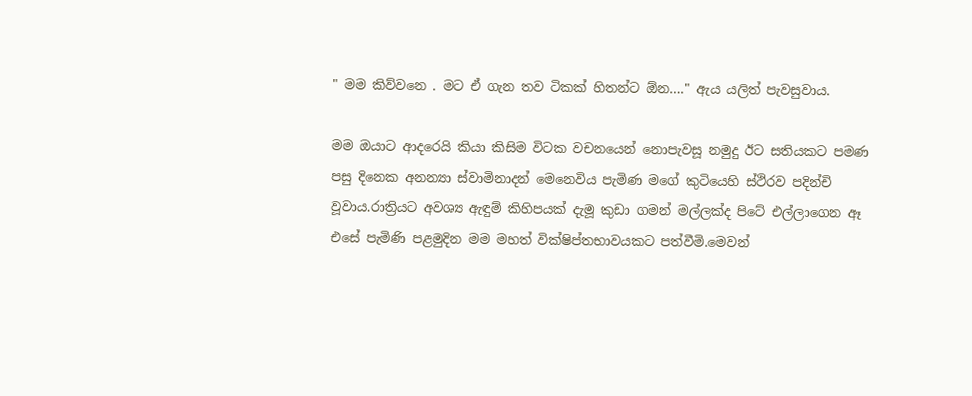" මම කිව්වනෙ . මට ඒ ගැන තව ටිකක් හිතන්ට ඕන…." ඇය යලිත් පැවසුවාය.

මම ඔයාට ආදරෙයි කියා කිසිම විටක වචනයෙන් නොපැවසූ නමුදු ඊට සතියකට පමණ පසු දිනෙක අනන්‍යා ස්වාමිනාදන් මෙනෙවිය පැමිණ මගේ කුටියෙහි ස්ථිරව පදින්චි වූවාය.රාත්‍රියට අවශ්‍ය ඇඳුම් කිහිපයක් දැමූ කුඩා ගමන් මල්ලක්ද පිටේ එල්ලාගෙන ඈ එසේ පැමිණි පළමුදින මම මහත් වික්ෂිප්තභාවයකට පත්වීමි.මෙවන්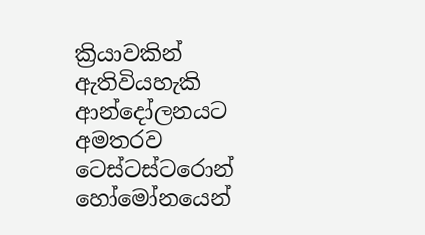ක්‍රියාවකින් ඇතිවියහැකි ආන්දෝලනයට අමතරව ටෙස්ටස්ටරොන් හෝමෝනයෙන්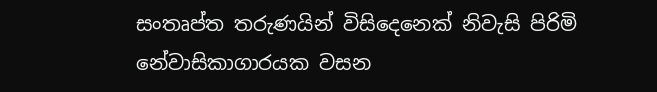සංතෘප්ත තරුණයින් විසිදෙනෙක් නිවැසි පිරිමි නේවාසිකාගාරයක වසන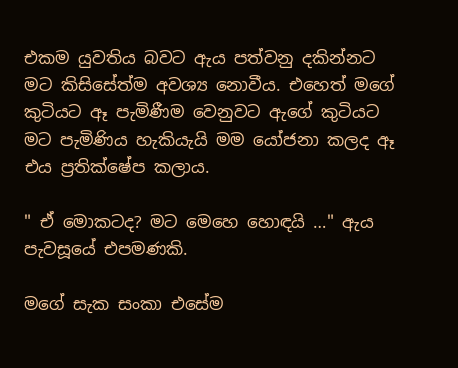එකම යුවතිය බවට ඇය පත්වනු දකින්නට මට කිසිසේත්ම අවශ්‍ය නොවීය. එහෙත් මගේ කුටියට ඈ පැමිණීම වෙනුවට ඇගේ කුටියට මට පැමිණිය හැකියැයි මම යෝජනා කලද ඈ එය ප්‍රතික්ෂේප කලාය.

" ඒ මොකටද? මට මෙහෙ හොඳයි …" ඇය පැවසූයේ එපමණකි.

මගේ සැක සංකා එසේම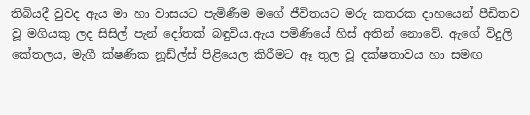තිබියදී වුවද ඇය මා හා වාසයට පැමිණීම මගේ ජීවිතයට මරු කතරක දාහයෙන් පීඩිතව වූ මගියකු ලද සිසිල් පැන් දෝතක් බඳුවිය.ඇය පමිණියේ හිස් අතින් නොවේ. ඇගේ විදුලි කේතලය, මැගී ක්ෂණික නූඩ්ල්ස් පිළියෙල කිරීමට ඈ තුල වූ දක්ෂතාවය හා සමඟ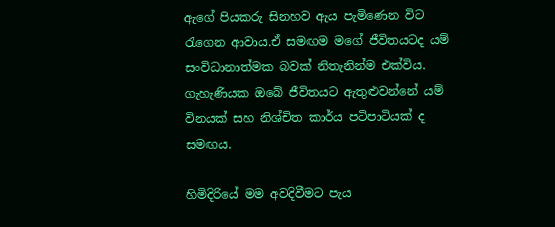ඇගේ පියකරු සිනහව ඇය පැමිණෙන විට රැගෙන ආවාය.ඒ සමඟම මගේ ජීවිතයටද යම් සංවිධානාත්මක බවක් නිතැනින්ම එක්විය. ගැහැණියක ඔබේ ජීවිතයට ඇතුළුවන්නේ යම් විනයක් සහ නිශ්චිත කාර්ය පටිපාටියක් ද සමඟය.

හිමිදිරියේ මම අවදිවීමට පැය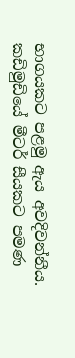භාගයකට පළමු ඇය අවදිවන්නීය. කඩිමුඩියේ මීටර් සීයකට පමණ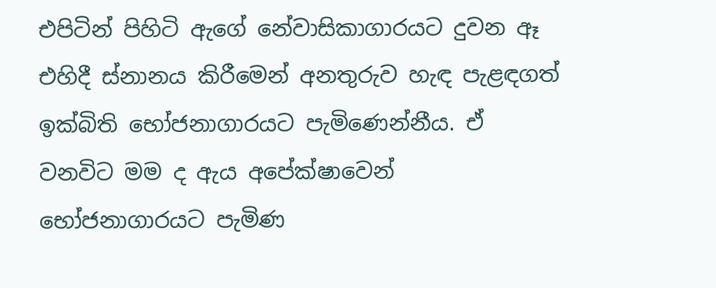එපිටින් පිහිටි ඇගේ නේවාසිකාගාරයට දුවන ඈ එහිදී ස්නානය කිරීමෙන් අනතුරුව හැඳ පැළඳගත් ඉක්බිති භෝජනාගාරයට පැමිණෙන්නීය. ඒ වනවිට මම ද ඇය අපේක්ෂාවෙන් භෝජනාගාරයට පැමිණ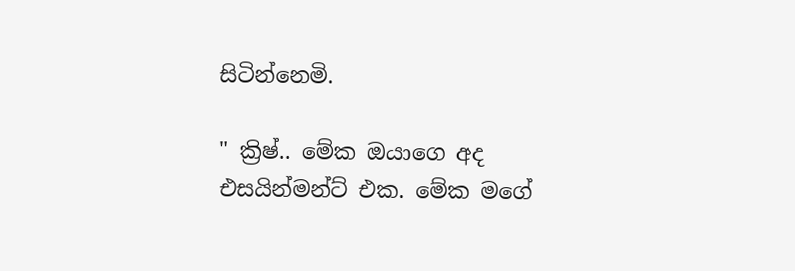සිටින්නෙමි.

" ක්‍රිෂ්.. මේක ඔයාගෙ අද එසයින්මන්ට් එක. මේක මගේ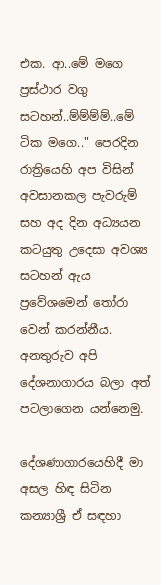එක. ආ..මේ මගෙ ප්‍රස්ථාර වගු සටහන්..ම්ම්ම්ම්..මේ ටික මගෙ.." පෙරදින රාත්‍රියෙහි අප විසින් අවසානකල පැවරුම් සහ අද දින අධ්‍යයන කටයුතු උදෙසා අවශ්‍ය සටහන් ඇය ප්‍රවේශමෙන් තෝරා වෙන් කරන්නීය. අනතුරුව අපි දේශනාගාරය බලා අත් පටලාගෙන යන්නෙමු.

දේශණාගාරයෙහිදී මා අසල හිඳ සිටින කන්‍යාශ්‍රී ඒ සඳහා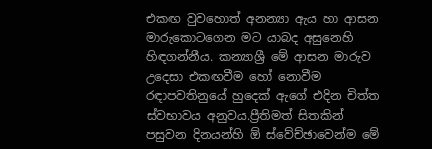එකඟ වුවහොත් අනන්‍යා ඇය හා ආසන මාරුකොටගෙන මට යාබද අසුනෙහි හිඳගන්නීය. කන්‍යාශ්‍රී මේ ආසන මාරුව උදෙසා එකඟවීම හෝ නොවීම රඳාපවතිනුයේ හුදෙක් ඇගේ එදින චිත්ත ස්වභාවය අනුවය.ප්‍රීතිමත් සිතකින් පසුවන දිනයන්හි ඕ ස්වේච්ඡාවෙන්ම මේ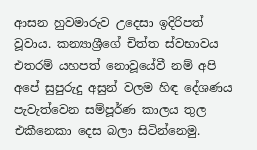ආසන හුවමාරුව උදෙසා ඉදිරිපත් වූවාය. කන්‍යාශ්‍රීගේ චිත්ත ස්වභාවය එතරම් යහපත් නොවූයේවී නම් අපි අපේ සුපුරුදු අසුන් වලම හිඳ දේශණය පැවැත්වෙන සම්පූර්ණ කාලය තුල එකීනෙකා දෙස බලා සිටින්නෙමු.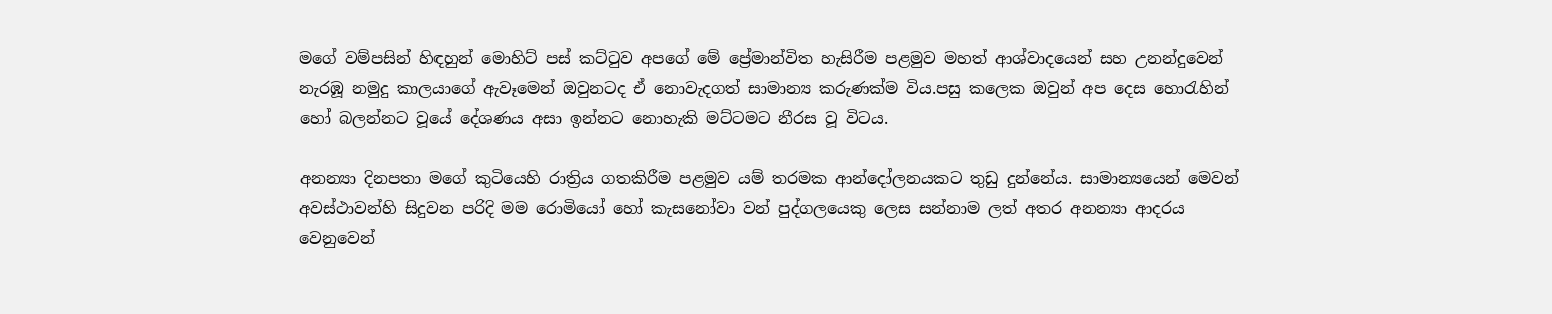මගේ වම්පසින් හිඳහුන් මොහිට් පස් කට්ටුව අපගේ මේ ප්‍රේමාන්විත හැසිරීම පළමුව මහත් ආශ්වාදයෙන් සහ උනන්දුවෙන් නැරඹූ නමුදු කාලයාගේ ඇවෑමෙන් ඔවුනටද ඒ නොවැදගත් සාමාන්‍ය කරුණක්ම විය.පසු කලෙක ඔවුන් අප දෙස හොරැහින් හෝ බලන්නට වූයේ දේශණය අසා ඉන්නට නොහැකි මට්ටමට නීරස වූ විටය.

අනන්‍යා දිනපතා මගේ කුටියෙහි රාත්‍රිය ගතකිරීම පළමුව යම් තරමක ආන්දෝලනයකට තුඩු දුන්නේය. සාමාන්‍යයෙන් මෙවන් අවස්ථාවන්හි සිදුවන පරිදි මම රොමියෝ හෝ කැසනෝවා වන් පුද්ගලයෙකු ලෙස සන්නාම ලත් අතර අනන්‍යා ආදරය වෙනුවෙන්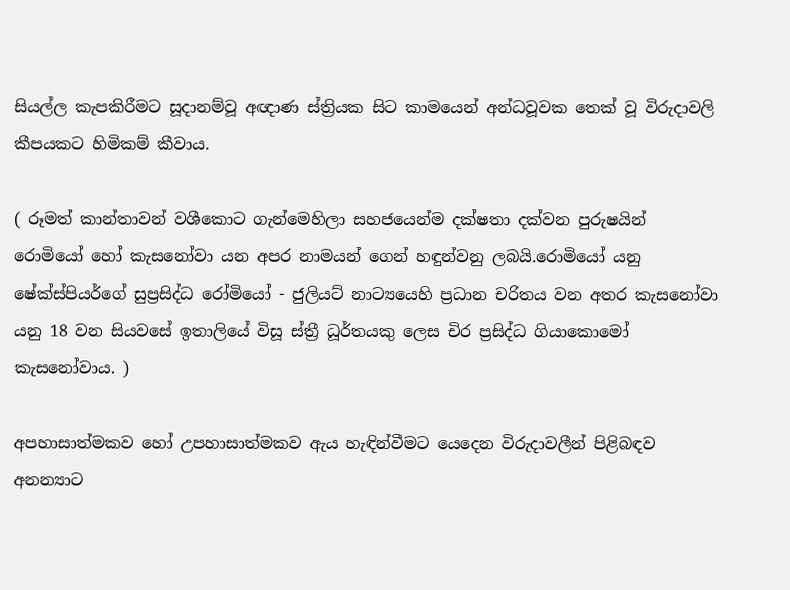සියල්ල කැපකිරීමට සූදානම්වූ අඥාණ ස්ත්‍රියක සිට කාමයෙන් අන්ධවූවක තෙක් වූ විරුදාවලි කීපයකට හිමිකම් කීවාය.

( රූමත් කාන්තාවන් වශීකොට ගැන්මෙහිලා සහජයෙන්ම දක්ෂතා දක්වන පුරුෂයින් රොමියෝ හෝ කැසනෝවා යන අපර නාමයන් ගෙන් හඳුන්වනු ලබයි.රොමියෝ යනු ෂේක්ස්පියර්ගේ සුප්‍රසිද්ධ රෝමියෝ - ජුලියට් නාට්‍යයෙහි ප්‍රධාන චරිතය වන අතර කැසනෝවා යනු 18 වන සියවසේ ඉතාලියේ විසූ ස්ත්‍රී ධූර්තයකු ලෙස චිර ප්‍රසිද්ධ ගියාකොමෝ කැසනෝවාය. )

අපහාසාත්මකව හෝ උපහාසාත්මකව ඇය හැඳින්වීමට යෙදෙන විරුදාවලීන් පිළිබඳව අනන්‍යාට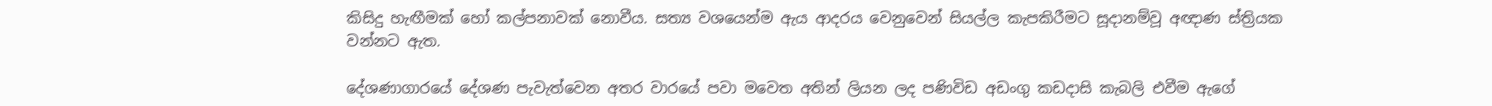කිසිදු හැඟීමක් හෝ කල්පනාවක් නොවීය. සත්‍ය වශයෙන්ම ඇය ආදරය වෙනුවෙන් සියල්ල කැපකිරීමට සූදානම්වූ අඥාණ ස්ත්‍රියක වන්නට ඇත.

දේශණාගාරයේ දේශණ පැවැත්වෙන අතර වාරයේ පවා මවෙත අතින් ලියන ලද පණිවිඩ අඩංගු කඩදාසි කැබලි එවීම ඇගේ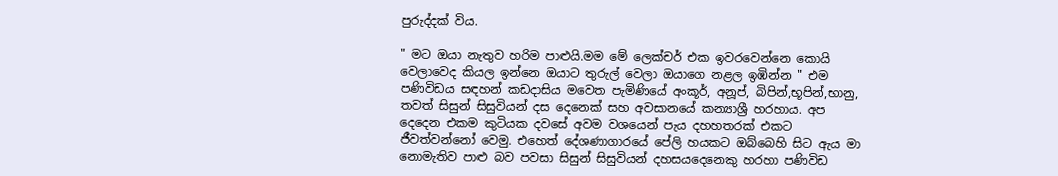පුරුද්දක් විය.

" මට ඔයා නැතුව හරිම පාළුයි.මම මේ ලෙක්චර් එක ඉවරවෙන්නෙ කොයි වෙලාවෙද කියල ඉන්නෙ ඔයාට තුරුල් වෙලා ඔයාගෙ නළල ඉඹින්න " එම පණිවිඩය සඳහන් කඩදාසිය මවෙත පැමිණියේ අංකූර්, අනූප්, බිපින්,භූපින්,භානු, තවත් සිසුන් සිසුවියන් දස දෙනෙක් සහ අවසානයේ කන්‍යාශ්‍රී හරහාය. අප දෙදෙන එකම කුටියක දවසේ අවම වශයෙන් පැය දහහතරක් එකට ජීවත්වන්නෝ වෙමු. එහෙත් දේශණාගාරයේ පේලි හයකට ඔබ්බෙහි සිට ඇය මා නොමැතිව පාළු බව පවසා සිසුන් සිසුවියන් දහසයදෙනෙකු හරහා පණිවිඩ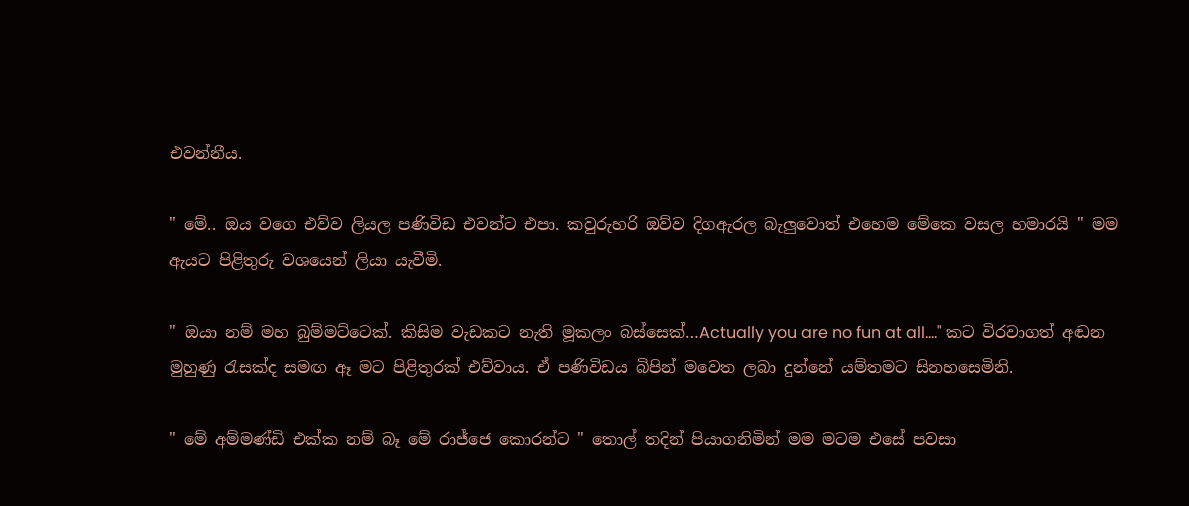එවන්නීය.

" මේ.. ඔය වගෙ එව්ව ලියල පණිවිඩ එවන්ට එපා. කවුරුහරි ඔව්ව දිගඇරල බැලුවොත් එහෙම මේකෙ වසල හමාරයි " මම ඇයට පිළිතුරු වශයෙන් ලියා යැවීමි.

" ඔයා නම් මහ බුම්මට්ටෙක්. කිසිම වැඩකට නැති මූකලං බස්සෙක්…Actually you are no fun at all...." කට විරවාගත් අඬන මුහුණු රැසක්ද සමඟ ඈ මට පිළිතුරක් එව්වාය. ඒ පණිවිඩය බිපින් මවෙත ලබා දුන්නේ යම්තමට සිනහසෙමිනි.

" මේ අම්මණ්ඩි එක්ක නම් බෑ මේ රාජ්ජෙ කොරන්ට " තොල් තදින් පියාගනිමින් මම මටම එසේ පවසා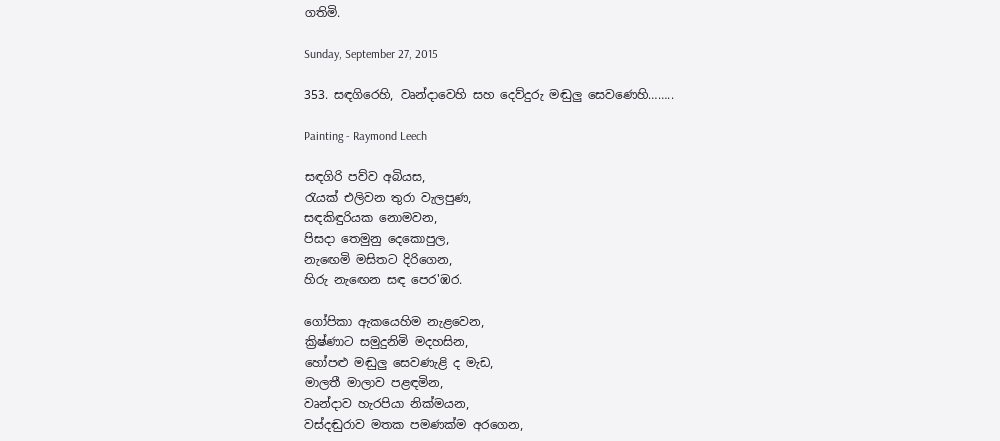ගතිමි.

Sunday, September 27, 2015

353. සඳගිරෙහි, වෘන්දාවෙහි සහ දෙව්දුරු මඬුලු සෙවණෙහි……..

Painting - Raymond Leech

සඳගිරි පව්ව අබියස,
රැයක් එලිවන තුරා වැලපුණ,
සඳකිඳුරියක නොමවන,
පිසදා තෙමුනු දෙකොපුල,
නැඟෙමි මසිතට දිරිගෙන,
හිරු නැඟෙන සඳ පෙර'ඹර.

ගෝපිකා ඇකයෙහිම නැළවෙන,
ක්‍රිෂ්ණාට සමුදුනිමි මදහසින,
හෝපළු මඬුලු සෙවණැළි ද මැඩ,
මාලතී මාලාව පළඳමින,
වෘන්දාව හැරපියා නික්මයන,
වස්දඬුරාව මතක පමණක්ම අරගෙන,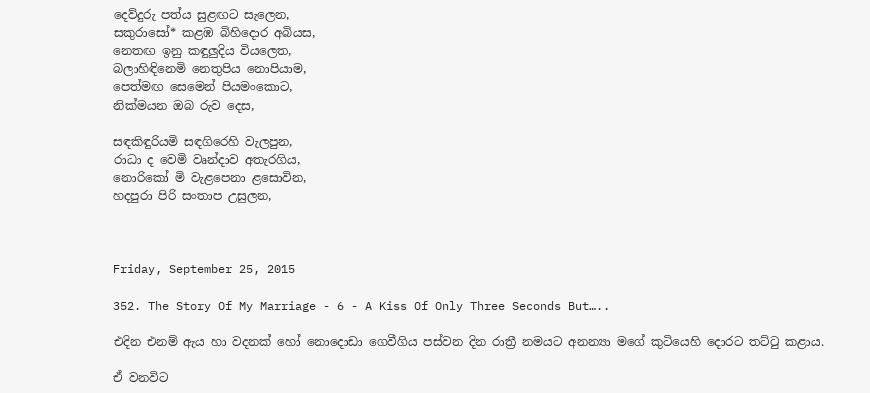දෙව්දුරු පත්ය සුළඟට සැලෙන,
සකුරාසෝ* කළඹ බිහිදොර අබියස,
නෙතඟ ඉනු කඳුලුදිය වියලෙත,
බලාහිඳිනෙමි නෙතුපිය නොපියාම,
පෙත්මඟ සෙමෙන් පියමංකොට,
නික්මයන ඔබ රුව දෙස,

සඳකිඳුරියමි සඳගිරෙහි වැලපුන,
රාධා ද වෙමි වෘන්දාව අතැරගිය,
නොරිකෝ මි වැළපෙනා ළසොවින,
හදපුරා පිරි සංතාප උසුලන,



Friday, September 25, 2015

352. The Story Of My Marriage - 6 - A Kiss Of Only Three Seconds But…..

එදින එනම් ඇය හා වදනක් හෝ නොදොඩා ගෙවීගිය පස්වන දින රාත්‍රී නමයට අනන්‍යා මගේ කුටියෙහි දොරට තට්ටු කළාය.

ඒ වනවිට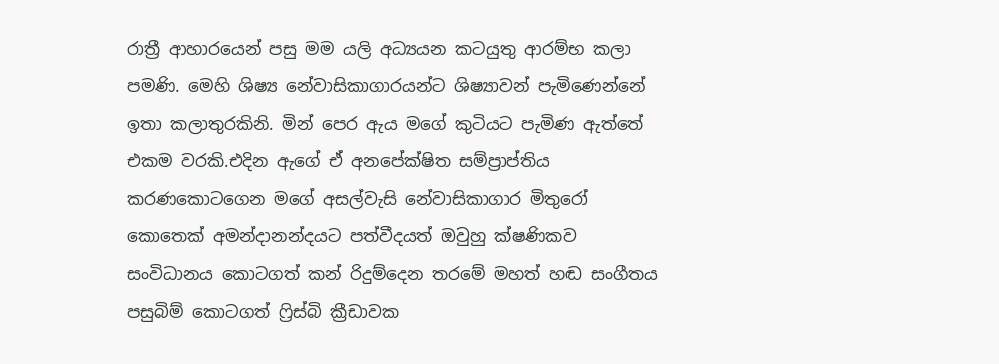රාත්‍රී ආහාරයෙන් පසු මම යලි අධ්‍යයන කටයුතු ආරම්භ කලා පමණි. මෙහි ශිෂ්‍ය නේවාසිකාගාරයන්ට ශිෂ්‍යාවන් පැමිණෙන්නේ ඉතා කලාතුරකිනි. මින් පෙර ඇය මගේ කුටියට පැමිණ ඇත්තේ එකම වරකි.එදින ඇගේ ඒ අනපේක්ෂිත සම්ප්‍රාප්තිය කරණකොටගෙන මගේ අසල්වැසි නේවාසිකාගාර මිතුරෝ කොතෙක් අමන්දානන්දයට පත්වීදයත් ඔවුහු ක්ෂණිකව සංවිධානය කොටගත් කන් රිදුම්දෙන තරමේ මහත් හඬ සංගීතය පසුබිම් කොටගත් ෆ්‍රිස්බි ක්‍රීඩාවක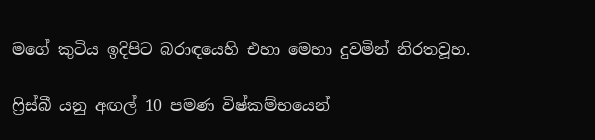මගේ කුටිය ඉදිපිට බරාඳයෙහි එහා මෙහා දුවමින් නිරතවූහ.

ෆ්‍රිස්බී යනු අඟල් 10 පමණ විෂ්කම්භයෙන්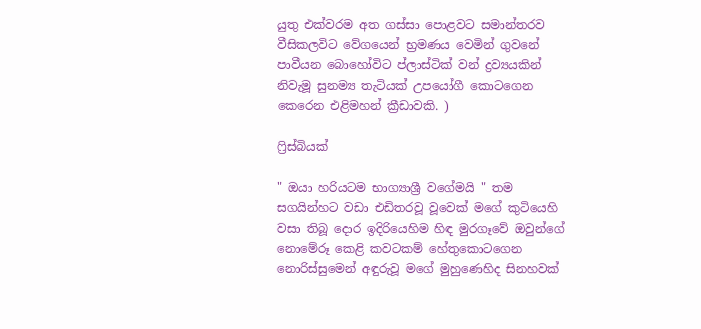යුතු එක්වරම අත ගස්සා පොළවට සමාන්තරව වීසිකලවිට වේගයෙන් භ්‍රමණය වෙමින් ගුවනේ පාවීයන බොහෝවිට ප්ලාස්ටික් වන් ද්‍රව්‍යයකින් නිවැමූ සුනම්‍ය තැටියක් උපයෝගී කොටගෙන කෙරෙන එළිමහන් ක්‍රීඩාවකි. )

ෆ්‍රිස්බියක්

" ඔයා හරියටම භාග්‍යාශ්‍රී වගේමයි " තම සගයින්හට වඩා එඩිතරවූ වූවෙක් මගේ කුටියෙහි වසා තිබූ දොර ඉදිරියෙහිම හිඳ මුරගෑවේ ඔවුන්ගේ නොමේරූ කෙළි කවටකම් හේතුකොටගෙන නොරිස්සුමෙන් අඳුරුවූ මගේ මුහුණෙහිද සිනහවක්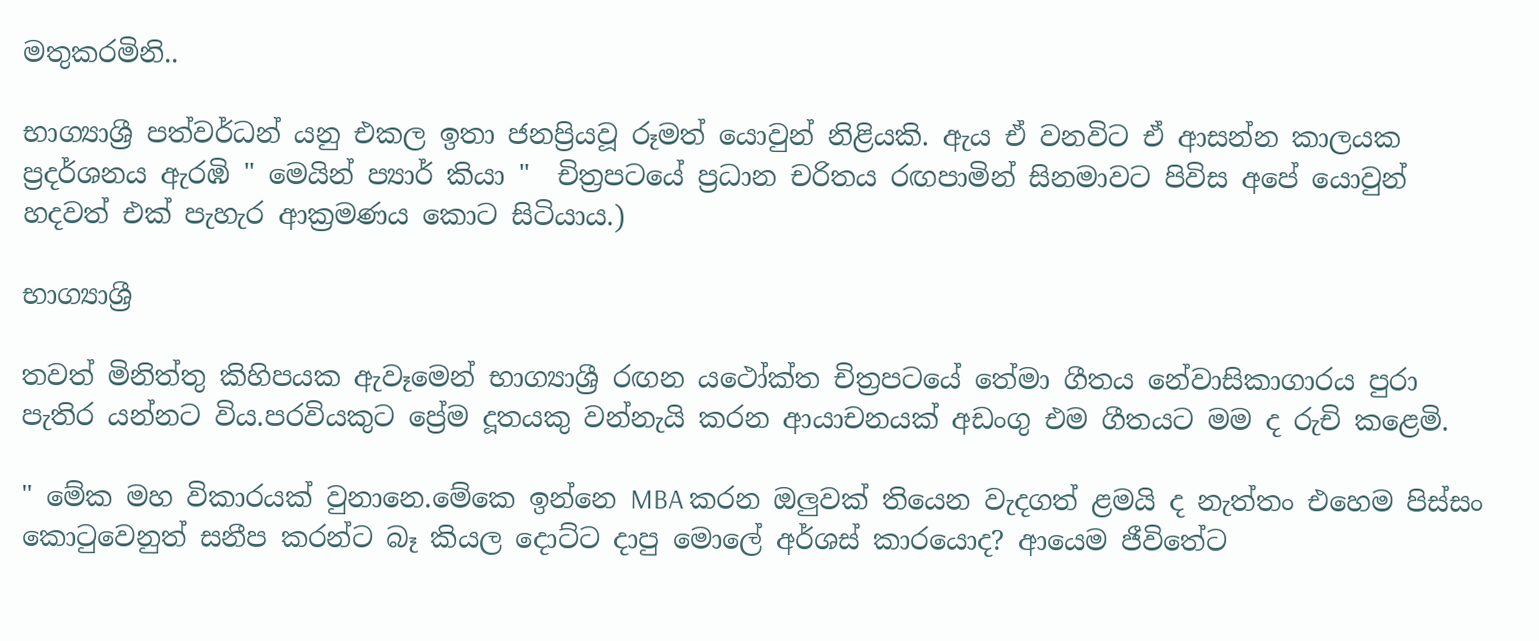මතුකරමිනි..

භාග්‍යාශ්‍රී පත්වර්ධන් යනු එකල ඉතා ජනප්‍රියවූ රූමත් යොවුන් නිළියකි. ඇය ඒ වනවිට ඒ ආසන්න කාලයක ප්‍රදර්ශනය ඇරඹි " මෙයින් ප්‍යාර් කියා "  චිත්‍රපටයේ ප්‍රධාන චරිතය රඟපාමින් සිනමාවට පිවිස අපේ යොවුන් හදවත් එක් පැහැර ආක්‍රමණය කොට සිටියාය.)

භාග්‍යාශ්‍රී

තවත් මිනිත්තු කිහිපයක ඇවෑමෙන් භාග්‍යාශ්‍රී රඟන යථෝක්ත චිත්‍රපටයේ තේමා ගීතය නේවාසිකාගාරය පුරා පැතිර යන්නට විය.පරවියකුට ප්‍රේම දූතයකු වන්නැයි කරන ආයාචනයක් අඩංගු එම ගීතයට මම ද රුචි කළෙමි.

" මේක මහ විකාරයක් වුනානෙ.මේකෙ ඉන්නෙ MBA කරන ඔලුවක් තියෙන වැදගත් ළමයි ද නැත්තං එහෙම පිස්සං කොටුවෙනුත් සනීප කරන්ට බෑ කියල දොට්ට දාපු මොලේ අර්ශස් කාරයොද? ආයෙම ජීවිතේට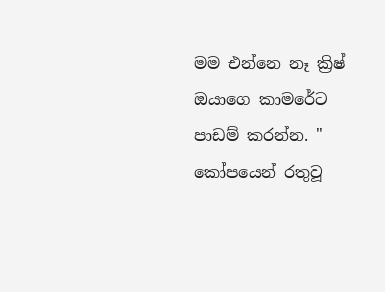මම එන්නෙ නෑ ක්‍රිෂ් ඔයාගෙ කාමරේට පාඩම් කරන්න. " කෝපයෙන් රතුවූ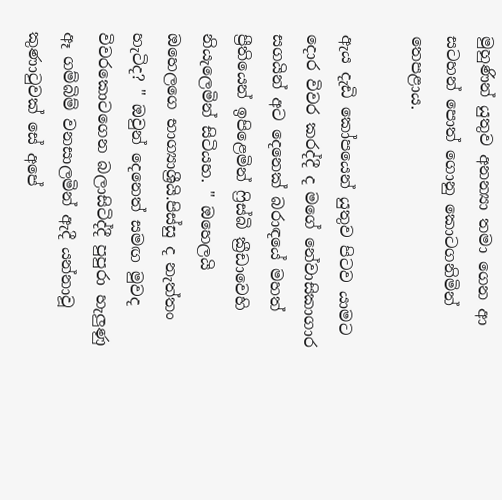මුහුණින් යුතුව අනන්‍යා තමා ගෙන ආ සටහන් පොත් ගොනු කොටගනිමින් තෙපළාය.

ඇය දැඩි කෝපයෙන් යුතුව පිටව යාමට දොර විවර කරද්දී ද මගේ නේවාසිකාගාර සගයින් අට දෙනෙක් බරාඳයේ මහත් ප්‍රීතියෙන් ඉපිළෙමින් ෆ්‍රිස්බි ක්‍රීඩාවෙහි නියැලෙමින් සිටියහ. " ඔහෙලයි ඔහෙලගෙ භාග්‍යාශ්‍රීයි.පිස්සු ද නැත්තං හැටිද? " ඔවුන් දෙනෙත් සමඟ මුවද විවරකොටගෙන බලාසිටිද්දී පුපුරා හැලුණු ඈ ගම්බිම් වනසාලමින් ඇදී යන්නාවූ කුණාටුවක් සේ අපේ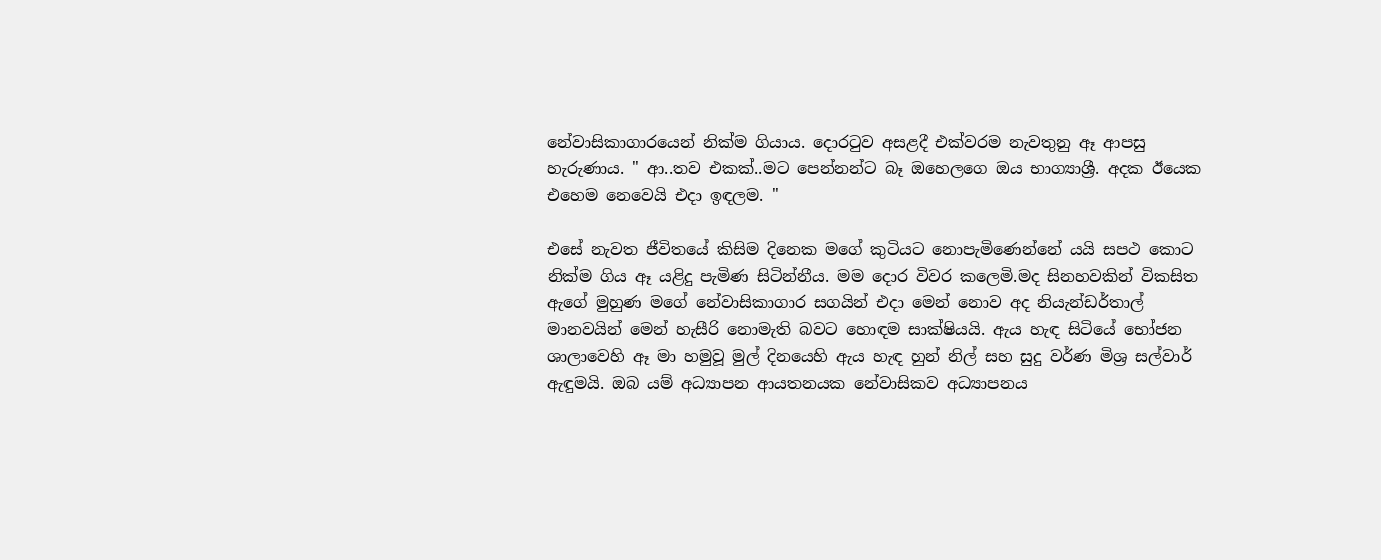නේවාසිකාගාරයෙන් නික්ම ගියාය. දොරටුව අසළදී එක්වරම නැවතුනු ඈ ආපසු හැරුණාය. " ආ..තව එකක්..මට පෙන්නන්ට බෑ ඔහෙලගෙ ඔය භාග්‍යාශ්‍රී. අදක ඊයෙක එහෙම නෙවෙයි එදා ඉඳලම. "

එසේ නැවත ජීවිතයේ කිසිම දිනෙක මගේ කුටියට නොපැමිණෙන්නේ යයි සපථ කොට නික්ම ගිය ඈ යළිදු පැමිණ සිටින්නීය. මම දොර විවර කලෙමි.මද සිනහවකින් විකසිත ඇගේ මුහුණ මගේ නේවාසිකාගාර සගයින් එදා මෙන් නොව අද නියැන්ඩර්තාල් මානවයින් මෙන් හැසීරි නොමැති බවට හොඳම සාක්ෂියයි. ඇය හැඳ සිටියේ භෝජන ශාලාවෙහි ඈ මා හමුවූ මුල් දිනයෙහි ඇය හැඳ හුන් නිල් සහ සුදු වර්ණ මිශ්‍ර සල්වාර් ඇඳුමයි. ඔබ යම් අධ්‍යාපන ආයතනයක නේවාසිකව අධ්‍යාපනය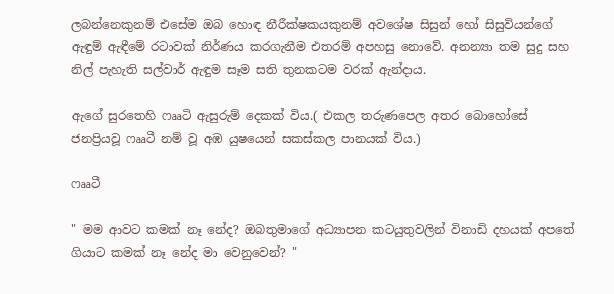ලබන්නෙකුනම් එසේම ඔබ හොඳ නීරීක්ෂකයකුනම් අවශේෂ සිසුන් හෝ සිසුවියන්ගේ ඇඳුම් ඇඳීමේ රටාවක් නිර්ණය කරගැනීම එතරම් අපහසු නොවේ. අනන්‍යා තම සුදු සහ නිල් පැහැති සල්වාර් ඇඳුම සෑම සති තුනකටම වරක් ඇන්දාය.

ඇගේ සුරතෙහි ෆෲටි ඇසුරුම් දෙකක් විය.( එකල තරුණපෙල අතර බොහෝසේ ජනප්‍රියවූ ෆෲටී නම් වූ අඹ යුෂයෙන් සකස්කල පානයක් විය.)

ෆෲටී

" මම ආවට කමක් නෑ නේද? ඔබතුමාගේ අධ්‍යාපන කටයුතුවලින් විනාඩි දහයක් අපතේ ගියාට කමක් නෑ නේද මා වෙනුවෙන්? "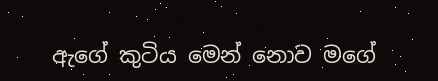ඇගේ කුටිය මෙන් නොව මගේ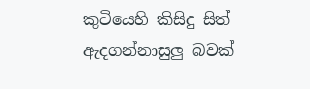කුටියෙහි කිසිදු සිත් ඇදගන්නාසුලු බවක්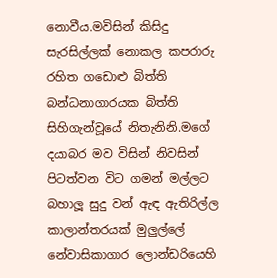නොවීය.මවිසින් කිසිදු සැරසිල්ලක් නොකල කපරාරු රහිත ගඩොළු බිත්ති බන්ධනාගාරයක බිත්ති සිහිගැන්වූයේ නිතැනිනි.මගේ දයාබර මව විසින් නිවසින් පිටත්වන විට ගමන් මල්ලට බහාලූ සුදු වන් ඇඳ ඇතිරිල්ල කාලාන්තරයක් මුලුල්ලේ නේවාසිකාගාර ලොන්ඩරියෙහි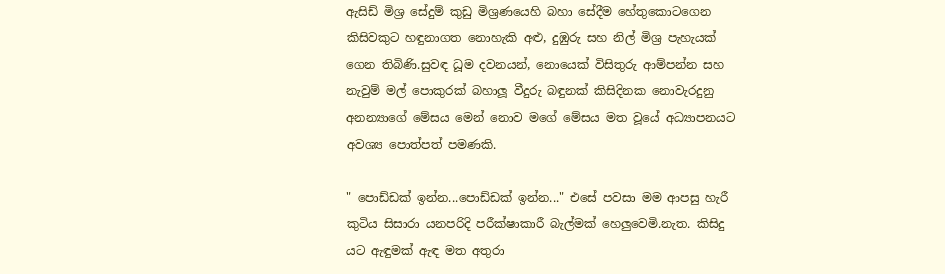ඇසිඩ් මිශ්‍ර සේදුම් කුඩු මිශ්‍රණයෙහි බහා සේදීම හේතුකොටගෙන කිසිවකුට හඳුනාගත නොහැකි අළු, දුඹුරු සහ නිල් මිශ්‍ර පැහැයක් ගෙන තිබිණි.සුවඳ ධූම දවනයන්, නොයෙක් විසිතුරු ආම්පන්න සහ නැවුම් මල් පොකුරක් බහාලූ වීදුරු බඳුනක් කිසිදිනක නොවැරදුනු අනන්‍යාගේ මේසය මෙන් නොව මගේ මේසය මත වූයේ අධ්‍යාපනයට අවශ්‍ය පොත්පත් පමණකි.

" පොඩ්ඩක් ඉන්න...පොඩ්ඩක් ඉන්න..." එසේ පවසා මම ආපසු හැරී කුටිය සිසාරා යනපරිදි පරීක්ෂාකාරී බැල්මක් හෙලුවෙමි.නැත. කිසිදු යට ඇඳුමක් ඇඳ මත අතුරා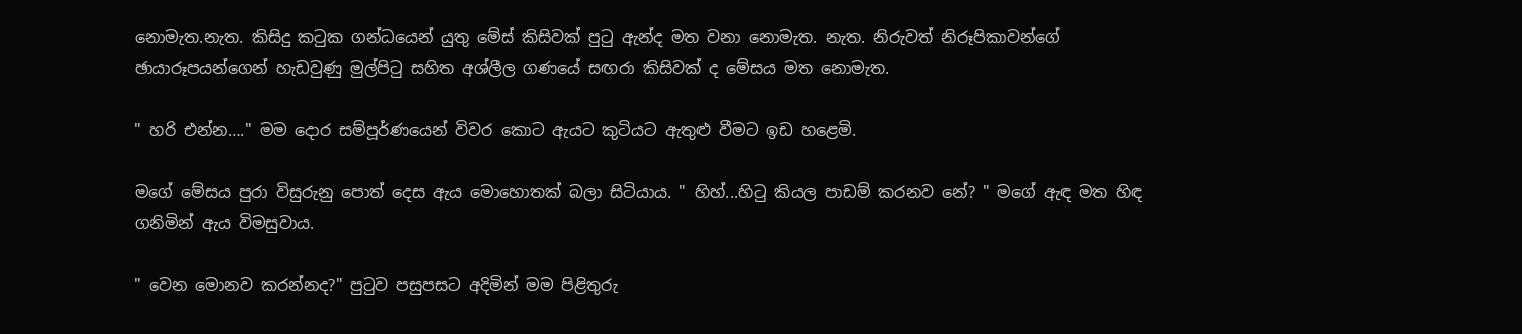නොමැත.නැත. කිසිදු කටුක ගන්ධයෙන් යුතු මේස් කිසිවක් පුටු ඇන්ද මත වනා නොමැත. නැත. නිරුවත් නිරූපිකාවන්ගේ ඡායාරූපයන්ගෙන් හැඩවුණු මුල්පිටු සහිත අශ්ලීල ගණයේ සඟරා කිසිවක් ද මේසය මත නොමැත.

" හරි එන්න…." මම දොර සම්පූර්ණයෙන් විවර කොට ඇයට කුටියට ඇතුළු වීමට ඉඩ හළෙමි.

මගේ මේසය පුරා විසුරුනු පොත් දෙස ඇය මොහොතක් බලා සිටියාය. " හිහ්...හිටු කියල පාඩම් කරනව නේ? " මගේ ඇඳ මත හිඳ ගනිමින් ඇය විමසුවාය.

" වෙන මොනව කරන්නද?" පුටුව පසුපසට අදිමින් මම පිළිතුරු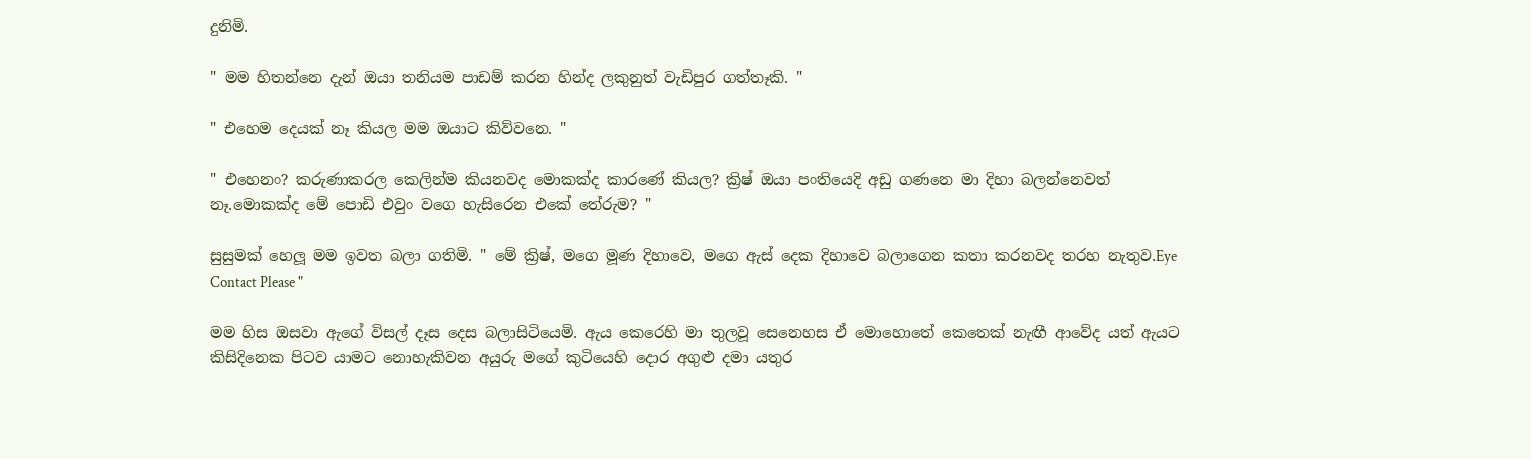දුනිමි.

" මම හිතන්නෙ දැන් ඔයා තනියම පාඩම් කරන හින්ද ලකුනුත් වැඩිපුර ගත්තෑකි. "

" එහෙම දෙයක් නෑ කියල මම ඔයාට කිව්වනෙ. "

" එහෙනං? කරුණාකරල කෙලින්ම කියනවද මොකක්ද කාරණේ කියල? ක්‍රිෂ් ඔයා පංතියෙදි අඩු ගණනෙ මා දිහා බලන්නෙවත් නෑ.මොකක්ද මේ පොඩි එවුං වගෙ හැසිරෙන එකේ තේරුම? "

සුසුමක් හෙලූ මම ඉවත බලා ගතිමි. " මේ ක්‍රිෂ්, මගෙ මූණ දිහාවෙ, මගෙ ඇස් දෙක දිහාවෙ බලාගෙන කතා කරනවද තරහ නැතුව.Eye Contact Please "

මම හිස ඔසවා ඇගේ විසල් දෑස දෙස බලාසිටියෙමි. ඇය කෙරෙහි මා තුලවූ සෙනෙහස ඒ මොහොතේ කෙතෙක් නැඟී ආවේද යත් ඇයට කිසිදිනෙක පිටව යාමට නොහැකිවන අයුරු මගේ කුටියෙහි දොර අගුළු දමා යතුර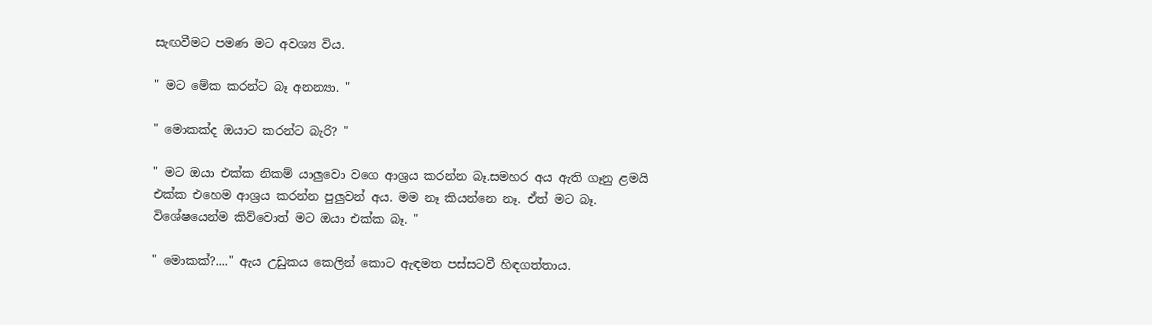සැඟවීමට පමණ මට අවශ්‍ය විය.

" මට මේක කරන්ට බෑ අනන්‍යා. "

" මොකක්ද ඔයාට කරන්ට බැරි? "

" මට ඔයා එක්ක නිකම් යාලුවො වගෙ ආශ්‍රය කරන්න බෑ.සමහර අය ඇති ගෑනු ළමයි එක්ක එහෙම ආශ්‍රය කරන්න පුලුවන් අය. මම නෑ කියන්නෙ නෑ. ඒත් මට බෑ. විශේෂයෙන්ම කිව්වොත් මට ඔයා එක්ක බෑ. "

" මොකක්?...." ඇය උඩුකය කෙලින් කොට ඇඳමත පස්සටවී හිඳගත්තාය.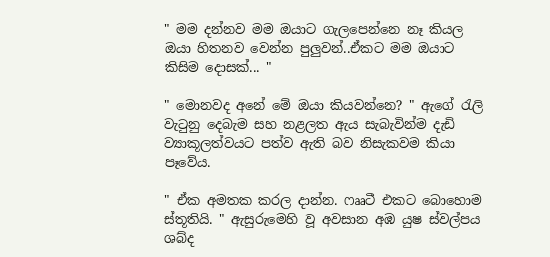" මම දන්නව මම ඔයාට ගැලපෙන්නෙ නෑ කියල ඔයා හිතනව වෙන්න පුලුවන්..ඒකට මම ඔයාට කිසිම දොසක්... "

" මොනවද අනේ මේ ඔයා කියවන්නෙ? " ඇගේ රැලි වැටුනු දෙබැම සහ නළලත ඇය සැබැවින්ම දැඩි ව්‍යාකූලත්වයට පත්ව ඇති බව නිසැකවම කියා පෑවේය.

" ඒක අමතක කරල දාන්න. ෆෲටී එකට බොහොම ස්තූතියි. " ඇසුරුමෙහි වූ අවසාන අඹ යුෂ ස්වල්පය ශබ්ද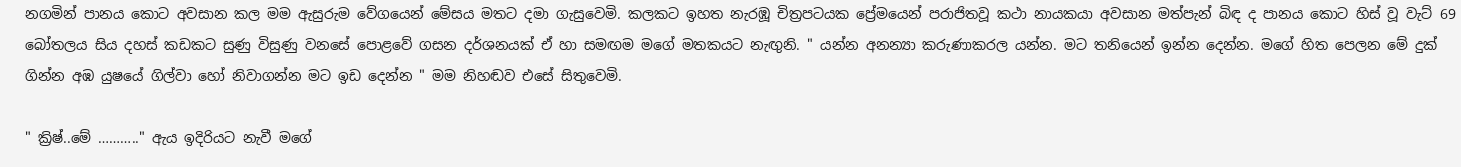නගමින් පානය කොට අවසාන කල මම ඇසුරුම වේගයෙන් මේසය මතට දමා ගැසුවෙමි. කලකට ඉහත නැරඹූ චිත්‍රපටයක ප්‍රේමයෙන් පරාජිතවූ කථා නායකයා අවසාන මත්පැන් බිඳ ද පානය කොට හිස් වූ වැට් 69 බෝතලය සිය දහස් කඩකට සුණු විසුණු වනසේ පොළවේ ගසන දර්ශනයක් ඒ හා සමඟම මගේ මතකයට නැඟුනි. " යන්න අනන්‍යා කරුණාකරල යන්න. මට තනියෙන් ඉන්න දෙන්න. මගේ හිත පෙලන මේ දුක් ගින්න අඹ යුෂයේ ගිල්වා හෝ නිවාගන්න මට ඉඩ දෙන්න " මම නිහඬව එසේ සිතුවෙමි.

" ක්‍රිෂ්..මේ ……….." ඇය ඉදිරියට නැවී මගේ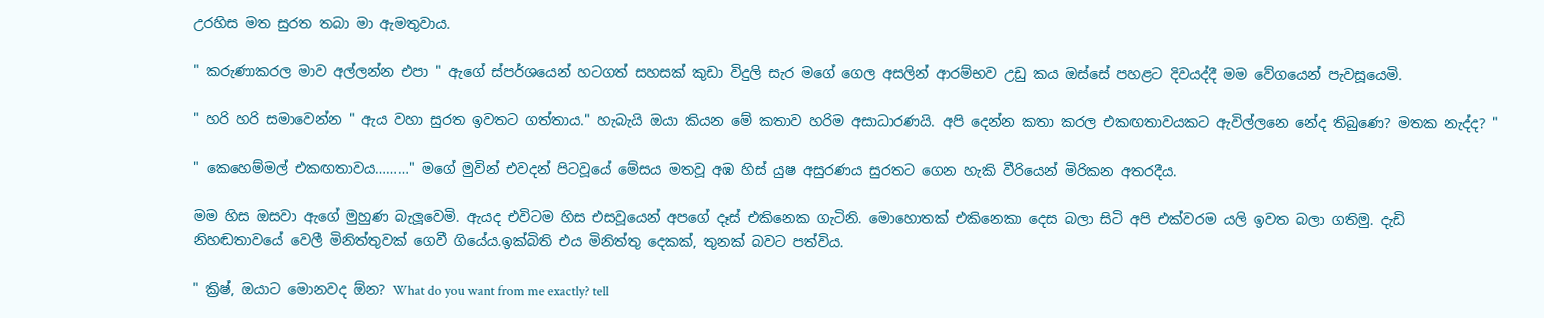උරහිස මත සුරත තබා මා ඇමතුවාය.

" කරුණාකරල මාව අල්ලන්න එපා " ඇගේ ස්පර්ශයෙන් හටගත් සහසක් කුඩා විදුලි සැර මගේ ගෙල අසලින් ආරම්භව උඩු කය ඔස්සේ පහළට දිවයද්දී මම වේගයෙන් පැවසූයෙමි.

" හරි හරි සමාවෙන්න " ඇය වහා සුරත ඉවතට ගත්තාය." හැබැයි ඔයා කියන මේ කතාව හරිම අසාධාරණයි. අපි දෙන්න කතා කරල එකඟතාවයකට ඇවිල්ලනෙ නේද තිබුණෙ? මතක නැද්ද? "

" කෙහෙම්මල් එකඟතාවය………" මගේ මුවින් එවදන් පිටවූයේ මේසය මතවූ අඹ හිස් යුෂ අසුරණය සුරතට ගෙන හැකි වීරියෙන් මිරිකන අතරදීය.

මම හිස ඔසවා ඇගේ මුහුණ බැලූවෙමි. ඇයද එවිටම හිස එසවූයෙන් අපගේ දෑස් එකිනෙක ගැටිනි. මොහොතක් එකිනෙකා දෙස බලා සිටි අපි එක්වරම යලි ඉවත බලා ගතිමු. දැඩි නිහඬතාවයේ වෙලී මිනිත්තුවක් ගෙවී ගියේය.ඉක්බිති එය මිනිත්තු දෙකක්, තුනක් බවට පත්විය.

" ක්‍රිෂ්, ඔයාට මොනවද ඕන? What do you want from me exactly? tell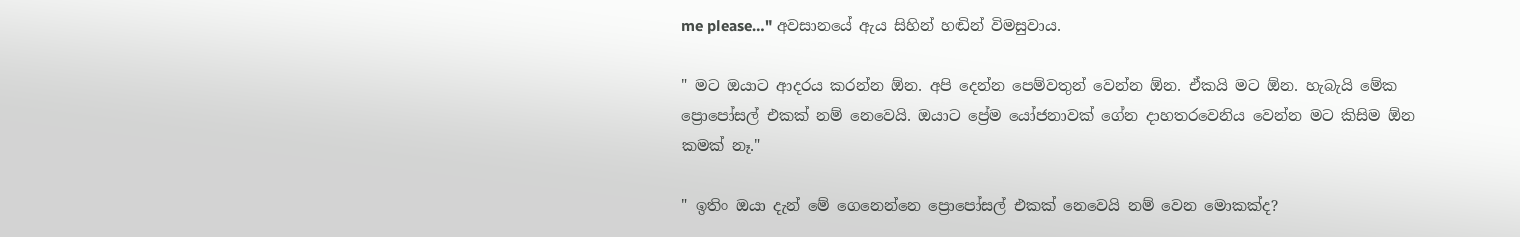me please…" අවසානයේ ඇය සිහින් හඬින් විමසුවාය.

" මට ඔයාට ආදරය කරන්න ඕන. අපි දෙන්න පෙම්වතුන් වෙන්න ඕන. ඒකයි මට ඕන. හැබැයි මේක ප්‍රොපෝසල් එකක් නම් නෙවෙයි. ඔයාට ප්‍රේම යෝජනාවක් ගේන දාහතරවෙනිය වෙන්න මට කිසිම ඕන කමක් නෑ."

" ඉතිං ඔයා දැන් මේ ගෙනෙන්නෙ ප්‍රොපෝසල් එකක් නෙවෙයි නම් වෙන මොකක්ද?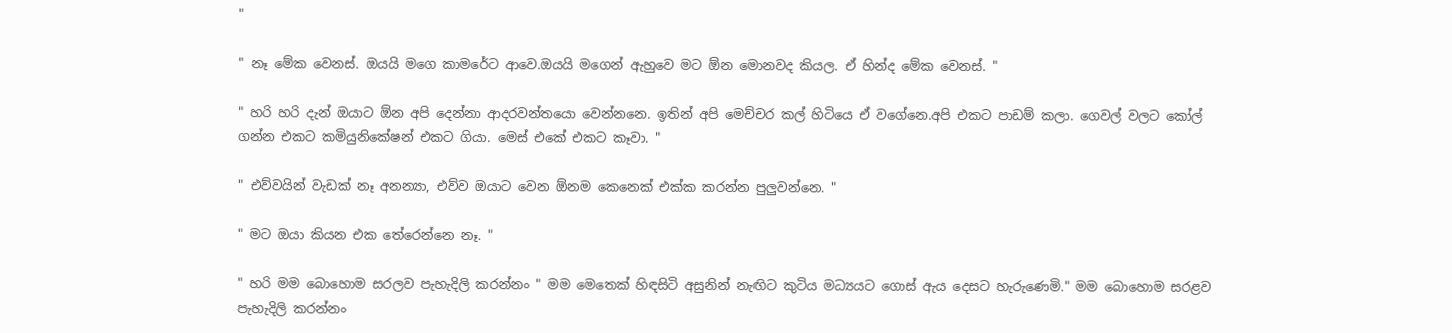"

" නෑ මේක වෙනස්. ඔයයි මගෙ කාමරේට ආවෙ.ඔයයි මගෙන් ඇහුවෙ මට ඕන මොනවද කියල. ඒ හින්ද මේක වෙනස්. "

" හරි හරි දැන් ඔයාට ඕන අපි දෙන්නා ආදරවන්තයො වෙන්නනෙ. ඉතින් අපි මෙච්චර කල් හිටියෙ ඒ වගේනෙ.අපි එකට පාඩම් කලා. ගෙවල් වලට කෝල් ගන්න එකට කමියුනිකේෂන් එකට ගියා. මෙස් එකේ එකට කෑවා. "

" එව්වයින් වැඩක් නෑ අනන්‍යා, එව්ව ඔයාට වෙන ඕනම කෙනෙක් එක්ක කරන්න පුලුවන්නෙ. "

" මට ඔයා කියන එක තේරෙන්නෙ නෑ. "

" හරි මම බොහොම සරලව පැහැදිලි කරන්නං " මම මෙතෙක් හිඳසිටි අසුනින් නැඟිට කුටිය මධ්‍යයට ගොස් ඇය දෙසට හැරුණෙමි." මම බොහොම සරළව පැහැදිලි කරන්නං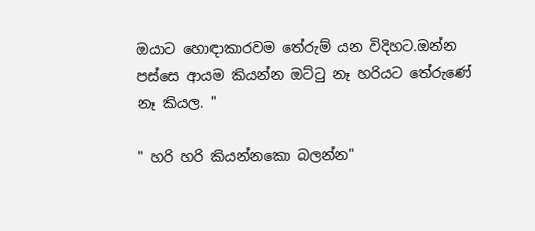ඔයාට හොඳාකාරවම තේරුම් යන විදිහට.ඔන්න පස්සෙ ආයම කියන්න ඔට්ටු නෑ හරියට තේරුණේ නෑ කියල. "

" හරි හරි කියන්නකො බලන්න"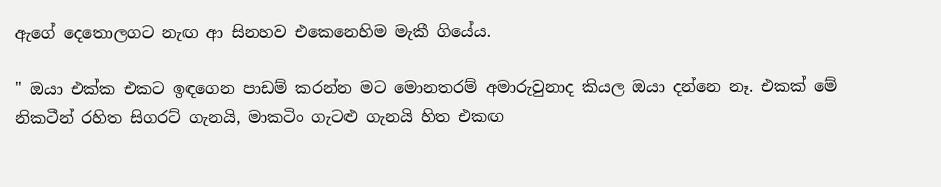ඇගේ දෙතොලගට නැඟ ආ සිනහව එකෙනෙහිම මැකී ගියේය.

" ඔයා එක්ක එකට ඉඳගෙන පාඩම් කරන්න මට මොනතරම් අමාරුවුනාද කියල ඔයා දන්නෙ නෑ. එකක් මේ නිකටීන් රහිත සිගරට් ගැනයි, මාකටිං ගැටළු ගැනයි හිත එකඟ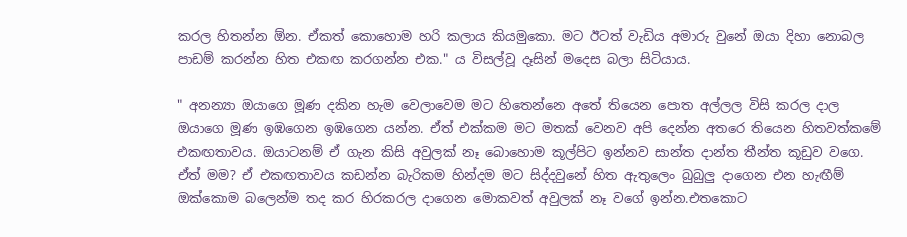කරල හිතන්න ඕන. ඒකත් කොහොම හරි කලාය කියමුකො. මට ඊටත් වැඩිය අමාරු වුනේ ඔයා දිහා නොබල පාඩම් කරන්න හිත එකඟ කරගන්න එක." ය විසල්වූ දෑසින් මදෙස බලා සිටියාය.

" අනන්‍යා ඔයාගෙ මූණ දකින හැම වෙලාවෙම මට හිතෙන්නෙ අතේ තියෙන පොත අල්ලල විසි කරල දාල ඔයාගෙ මූණ ඉඹගෙන ඉඹගෙන යන්න. ඒත් එක්කම මට මතක් වෙනව අපි දෙන්න අතරෙ තියෙන හිතවත්කමේ එකඟතාවය. ඔයාටනම් ඒ ගැන කිසි අවුලක් නෑ බොහොම කූල්පිට ඉන්නව සාන්ත දාන්ත තීන්ත කූඩුව වගෙ. ඒත් මම? ඒ එකඟතාවය කඩන්න බැරිකම හින්දම මට සිද්දවුනේ හිත ඇතුලෙං බුබුලු දාගෙන එන හැඟීම් ඔක්කොම බලෙන්ම තද කර හිරකරල දාගෙන මොකවත් අවුලක් නෑ වගේ ඉන්න.එතකොට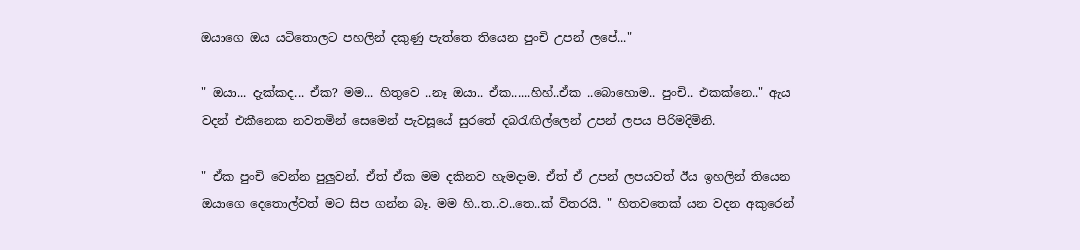ඔයාගෙ ඔය යටිතොලට පහලින් දකුණු පැත්තෙ තියෙන පුංචි උපන් ලපේ..."

" ඔයා... දැක්කද... ඒක? මම... හිතුවෙ ..නෑ ඔයා.. ඒක......හිහ්..ඒක ..බොහොම.. පුංචි.. එකක්නෙ.." ඇය වදන් එකීනෙක නවතමින් සෙමෙන් පැවසූයේ සුරතේ දබරැඟිල්ලෙන් උපන් ලපය පිරිමදිමිනි.

" ඒක පුංචි වෙන්න පුලුවන්. ඒත් ඒක මම දකිනව හැමදාම. ඒත් ඒ උපන් ලපයවත් ඊය ඉහලින් තියෙන ඔයාගෙ දෙතොල්වත් මට සිප ගන්න බෑ. මම හි..ත..ව..තෙ..ක් විතරයි. " හිතවතෙක් යන වදන අකුරෙන්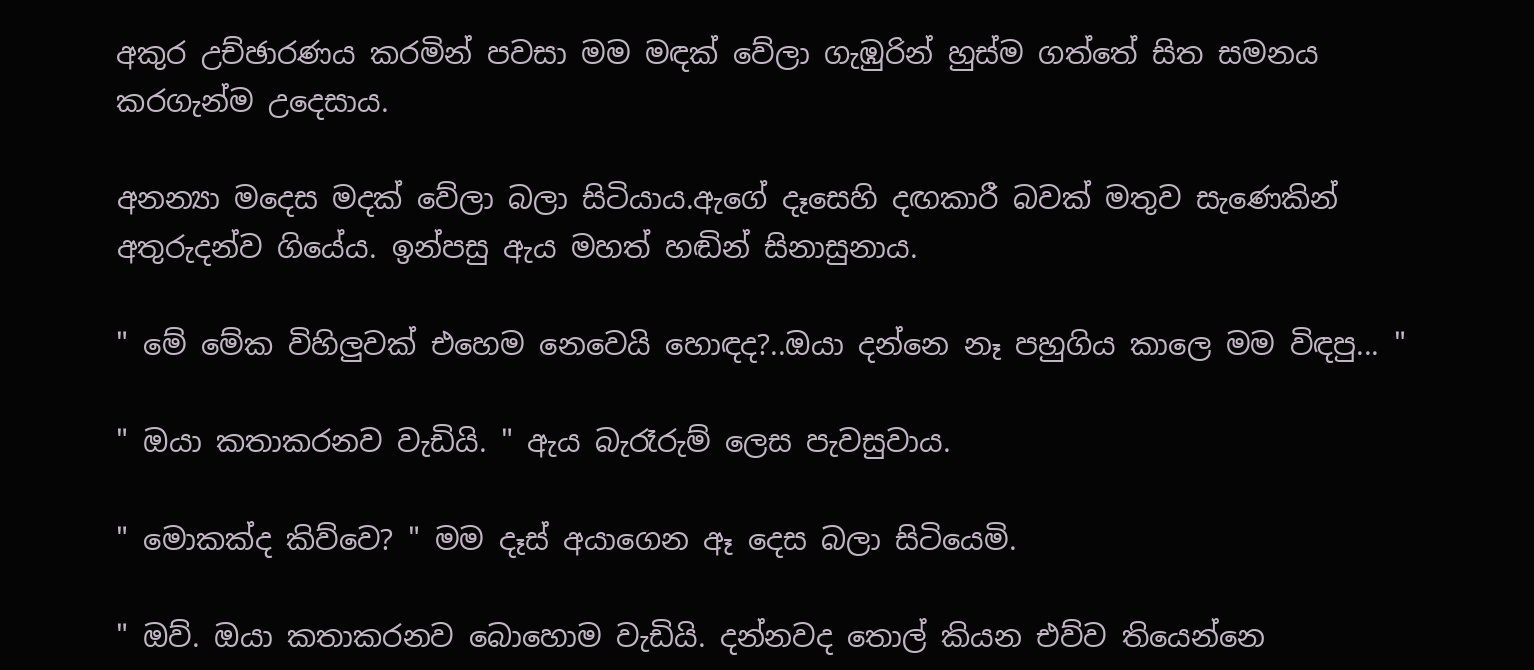අකුර උච්ඡාරණය කරමින් පවසා මම මඳක් වේලා ගැඹුරින් හුස්ම ගත්තේ සිත සමනය කරගැන්ම උදෙසාය.

අනන්‍යා මදෙස මදක් වේලා බලා සිටියාය.ඇගේ දෑසෙහි දඟකාරී බවක් මතුව සැණෙකින් අතුරුදන්ව ගියේය. ඉන්පසු ඇය මහත් හඬින් සිනාසුනාය.

" මේ මේක විහිලුවක් එහෙම නෙවෙයි හොඳද?..ඔයා දන්නෙ නෑ පහුගිය කාලෙ මම විඳපු... "

" ඔයා කතාකරනව වැඩියි. " ඇය බැරෑරුම් ලෙස පැවසුවාය.

" මොකක්ද කිව්වෙ? " මම දෑස් අයාගෙන ඈ දෙස බලා සිටියෙමි.

" ඔව්. ඔයා කතාකරනව බොහොම වැඩියි. දන්නවද තොල් කියන එව්ව තියෙන්නෙ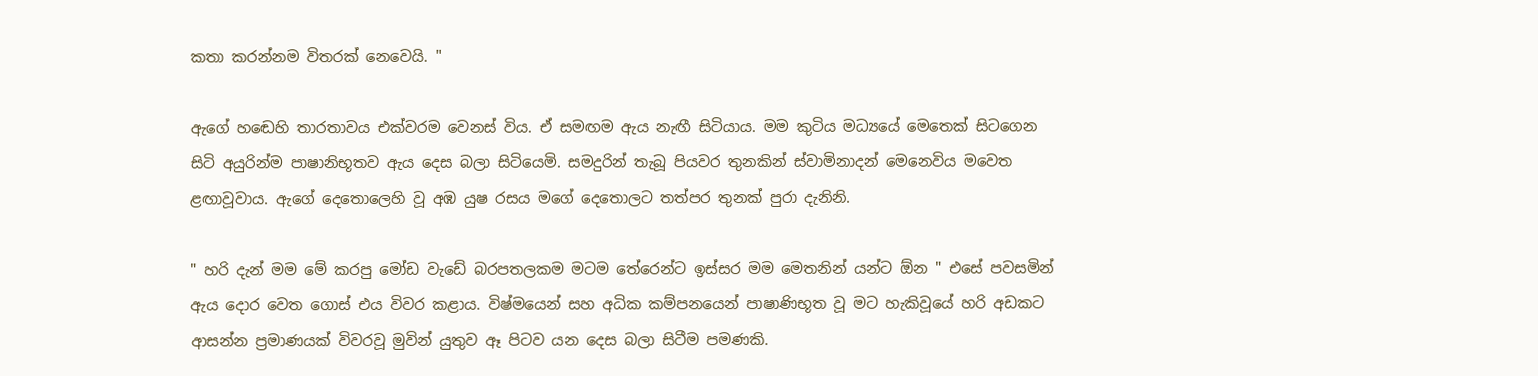කතා කරන්නම විතරක් නෙවෙයි. "

ඇගේ හඬෙහි තාරතාවය එක්වරම වෙනස් විය. ඒ සමඟම ඇය නැඟී සිටියාය. මම කුටිය මධ්‍යයේ මෙතෙක් සිටගෙන සිටි අයුරින්ම පාෂානිභූතව ඇය දෙස බලා සිටියෙමි. සමදුරින් තැබූ පියවර තුනකින් ස්වාමිනාදන් මෙනෙවිය මවෙත ළඟාවූවාය. ඇගේ දෙතොලෙහි වූ අඹ යුෂ රසය මගේ දෙතොලට තත්පර තුනක් පුරා දැනිනි.

" හරි දැන් මම මේ කරපු මෝඩ වැඩේ බරපතලකම මටම තේරෙන්ට ඉස්සර මම මෙතනින් යන්ට ඕන " එසේ පවසමින් ඇය දොර වෙත ගොස් එය විවර කළාය. විෂ්මයෙන් සහ අධික කම්පනයෙන් පාෂාණිභූත වූ මට හැකිවූයේ හරි අඩකට ආසන්න ප්‍රමාණයක් විවරවූ මුවින් යුතුව ඈ පිටව යන දෙස බලා සිටීම පමණකි.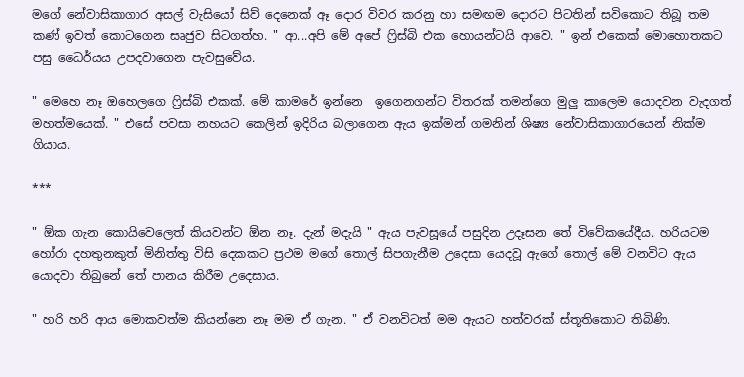මගේ නේවාසිකාගාර අසල් වැසියෝ සිව් දෙනෙක් ඈ දොර විවර කරනු හා සමඟම දොරට පිටතින් සවිකොට තිබූ තම කණ් ඉවත් කොටගෙන සෘජුව සිටගත්හ. " ආ...අපි මේ අපේ ෆ්‍රිස්බි එක හොයන්ටයි ආවෙ. " ඉන් එකෙක් මොහොතකට පසු ධෛර්යය උපදවාගෙන පැවසුවේය.

" මෙහෙ නෑ ඔහෙලගෙ ෆ්‍රිස්බි එකක්. මේ කාමරේ ඉන්නෙ  ඉගෙනගන්ට විතරක් තමන්ගෙ මුලු කාලෙම යොදවන වැදගත් මහත්මයෙක්. " එසේ පවසා නහයට කෙලින් ඉදිරිය බලාගෙන ඇය ඉක්මන් ගමනින් ශිෂ්‍ය නේවාසිකාගාරයෙන් නික්ම ගියාය.

***

" ඕක ගැන කොයිවෙලෙත් කියවන්ට ඕන නෑ. දැන් මදැයි " ඇය පැවසූයේ පසුදින උදෑසන තේ විවේකයේදීය. හරියටම හෝරා දහතුනකුත් මිනිත්තු විසි දෙකකට ප්‍රථම මගේ තොල් සිපගැනීම උදෙසා යෙදවූ ඇගේ තොල් මේ වනවිට ඇය යොදවා තිබුනේ තේ පානය කිරීම උදෙසාය.

" හරි හරි ආය මොකවත්ම කියන්නෙ නෑ මම ඒ ගැන. " ඒ වනවිටත් මම ඇයට හත්වරක් ස්තූතිකොට තිබිණි.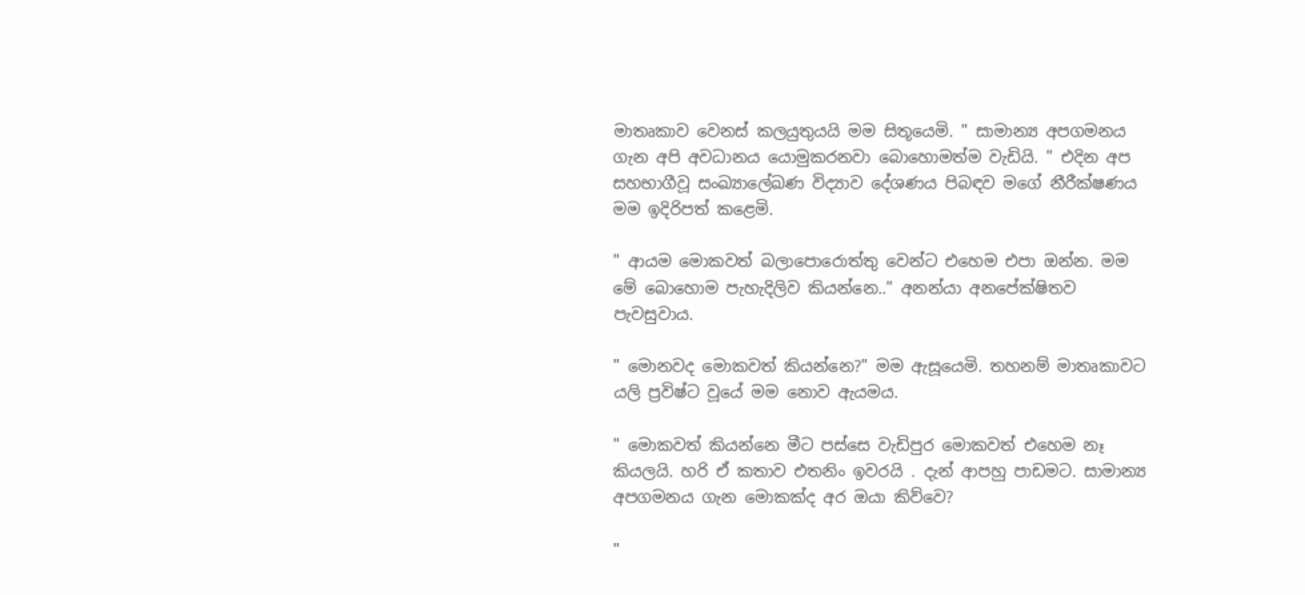මාතෘකාව වෙනස් කලයුතුයයි මම සිතූයෙමි. " සාමාන්‍ය අපගමනය ගැන අපි අවධානය යොමුකරනවා බොහොමත්ම වැඩියි. " එදින අප සහභාගීවූ සංඛ්‍යාලේඛණ විද්‍යාව දේශණය පිබඳව මගේ නීරීක්ෂණය මම ඉදිරිපත් කළෙමි.

" ආයම මොකවත් බලාපොරොත්තු වෙන්ට එහෙම එපා ඔන්න. මම මේ බොහොම පැහැදිලිව කියන්නෙ.." අනන්යා අනපේක්ෂිතව පැවසුවාය.

" මොනවද මොකවත් කියන්නෙ?" මම ඇසූයෙමි. තහනම් මාතෘකාවට යලි ප්‍රවිෂ්ට වූයේ මම නොව ඇයමය.

" මොකවත් කියන්නෙ මීට පස්සෙ වැඩිපුර මොකවත් එහෙම නෑ කියලයි. හරි ඒ කතාව එතනිං ඉවරයි . දැන් ආපහු පාඩමට. සාමාන්‍ය අපගමනය ගැන මොකක්ද අර ඔයා කිව්වෙ?

"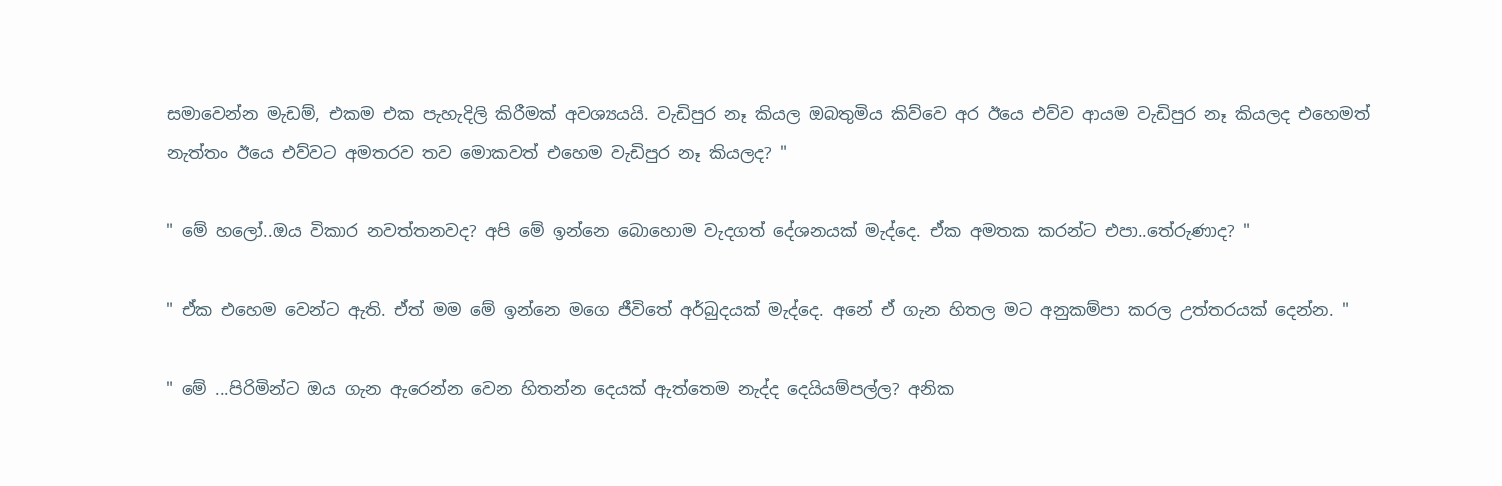සමාවෙන්න මැඩම්, එකම එක පැහැදිලි කිරීමක් අවශ්‍යයයි. වැඩිපුර නෑ කියල ඔබතුමිය කිව්වෙ අර ඊයෙ එව්ව ආයම වැඩිපුර නෑ කියලද එහෙමත් නැත්තං ඊයෙ එව්වට අමතරව තව මොකවත් එහෙම වැඩිපුර නෑ කියලද? "

" මේ හලෝ..ඔය විකාර නවත්තනවද? අපි මේ ඉන්නෙ බොහොම වැදගත් දේශනයක් මැද්දෙ. ඒක අමතක කරන්ට එපා..තේරුණාද? "

" ඒක එහෙම වෙන්ට ඇති. ඒත් මම මේ ඉන්නෙ මගෙ ජීවිතේ අර්බුදයක් මැද්දෙ. අනේ ඒ ගැන හිතල මට අනුකම්පා කරල උත්තරයක් දෙන්න. "

" මේ ...පිරිමින්ට ඔය ගැන ඇරෙන්න වෙන හිතන්න දෙයක් ඇත්තෙම නැද්ද දෙයියම්පල්ල? අනික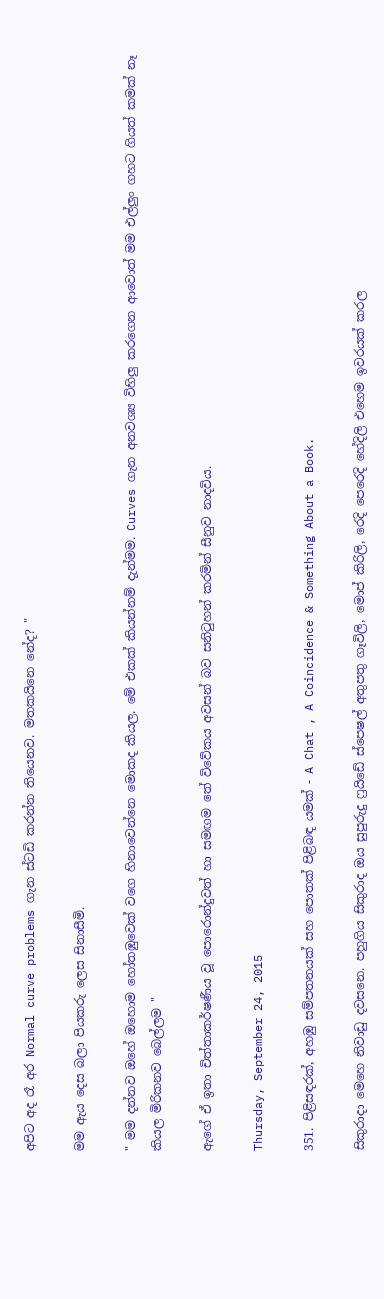අපිට අද රෑ අර Normal curve problems ගැන ස්ටඩි කරන්න තියෙනව. මතකයිනෙ නේද? "

මම ඇය දෙස බලා පියකරු ලෙස සිනාසීමි.

" මම දන්නව ඔහේ ඔහොම හෝතඹුවෙක් වගෙ හිනාවෙන්නෙ මොකද කියල. මේ එකක් කියන්නම් දැන්මම. Curves ගැන අනවශ්‍ය විහිලු කරගෙන ආවොත් මම එල්ලුං ගහට ගියත් කමක් නෑ කියල මිරිකනව බෙල්ලම "

ඇගේ ඒ ඉතා චිත්තාකර්ෂණීය වූ පොරොන්දුවත් හා සමඟම තේ විවේකය අවසන් බව සනිටුහන් කරමින් සීනුව නාදවිය.

Thursday, September 24, 2015

351. පිළිසඳරක්, අහඹු සම්පතනයක් සහ පොතක් පිළිබඳ යමක් - A Chat , A Coincidence & Something About a Book.

සිකුරාදා මෙහෙ නිවාඩු දවසනෙ. පහුගිය සිකුරාද ඔය සුපුරුදු ෆ්‍රයිඩේ ස්පෙෂල් අතුපතු ගෑවිලි, මොප් කිරිලි, රෙදි පෙරෙදි හේදිලි එහෙම ඉවරයක් කරල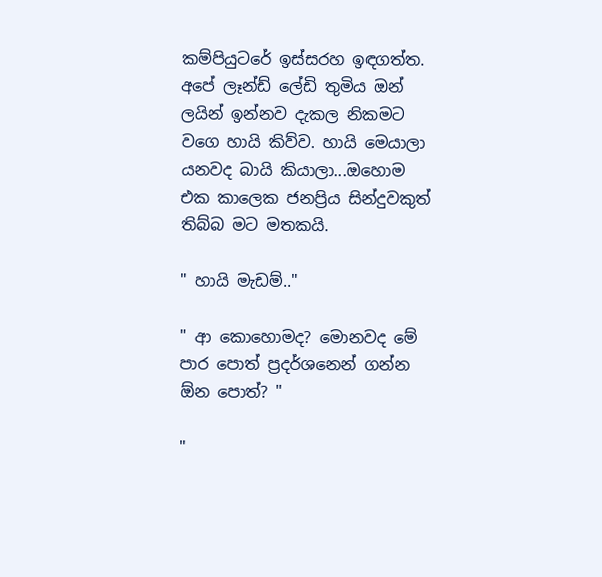කම්පියුටරේ ඉස්සරහ ඉඳගත්ත. අපේ ලෑන්ඩ් ලේඩි තුමිය ඔන් ලයින් ඉන්නව දැකල නිකමට වගෙ හායි කිව්ව. හායි මෙයාලා යනවද බායි කියාලා...ඔහොම එක කාලෙක ජනප්‍රිය සින්දුවකුත් තිබ්බ මට මතකයි.

" හායි මැඩම්.."

" ආ කොහොමද? මොනවද මේ පාර පොත් ප්‍රදර්ශනෙන් ගන්න ඕන පොත්? "

"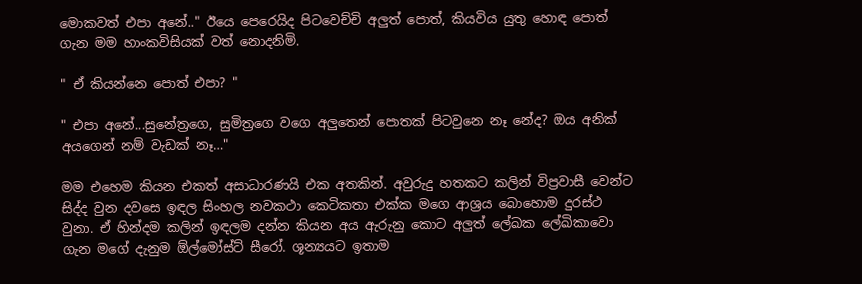මොකවත් එපා අනේ.." ඊයෙ පෙරෙයිද පිටවෙච්චි අලුත් පොත්, කියවිය යුතු හොඳ පොත් ගැන මම හාංකවිසියක් වත් නොදනිමි.

" ඒ කියන්නෙ පොත් එපා? "

" එපා අනේ...සුනේත්‍රගෙ, සුමිත්‍රගෙ වගෙ අලුතෙන් පොතක් පිටවුනෙ නෑ නේද? ඔය අනික් අයගෙන් නම් වැඩක් නෑ…"

මම එහෙම කියන එකත් අසාධාරණයි එක අතකින්. අවුරුදු හතකට කලින් විප්‍රවාසී වෙන්ට සිද්ද වුන දවසෙ ඉඳල සිංහල නවකථා කෙටිකතා එක්ක මගෙ ආශ්‍රය බොහොම දුරස්ථ වුනා. ඒ හින්දම කලින් ඉඳලම දන්න කියන අය ඇරුනු කොට අලුත් ලේඛක ලේඛිකාවො ගැන මගේ දැනුම ඕල්මෝස්ට් සීරෝ. ශූන්‍යයට ඉතාම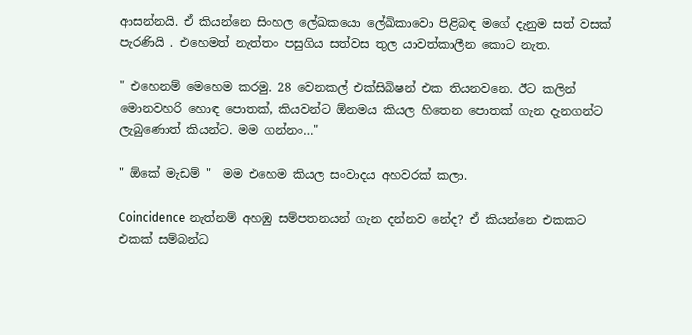ආසන්නයි. ඒ කියන්නෙ සිංහල ලේඛකයො ලේඛිකාවො පිළිබඳ මගේ දැනුම සත් වසක් පැරණියි . එහෙමත් නැත්තං පසුගිය සත්වස තුල යාවත්කාලීන කොට නැත.

" එහෙනම් මෙහෙම කරමු. 28 වෙනකල් එක්සිබිෂන් එක තියනවනෙ. ඊට කලින් මොනවහරි හොඳ පොතක්, කියවන්ට ඕනමය කියල හිතෙන පොතක් ගැන දැනගන්ට ලැබුණොත් කියන්ට. මම ගන්නං…"

" ඕකේ මැඩම් "  මම එහෙම කියල සංවාදය අහවරක් කලා.

Coincidence නැත්නම් අහඹු සම්පතනයන් ගැන දන්නව නේද? ඒ කියන්නෙ එකකට එකක් සම්බන්ධ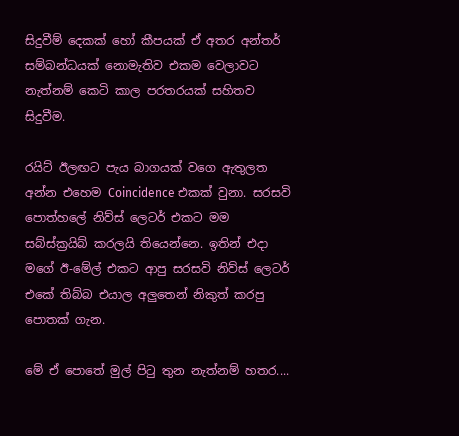සිදුවීම් දෙකක් හෝ කීපයක් ඒ අතර අන්තර් සම්බන්ධයක් නොමැතිව එකම වෙලාවට නැත්නම් කෙටි කාල පරතරයක් සහිතව සිදුවීම.

රයිට් ඊලඟට පැය බාගයක් වගෙ ඇතුලත අන්න එහෙම Coincidence එකක් වුනා. සරසවි පොත්හලේ නිව්ස් ලෙටර් එකට මම සබ්ස්ක්‍රයිබ් කරලයි තියෙන්නෙ. ඉතින් එදා මගේ ඊ-මේල් එකට ආපු සරසවි නිව්ස් ලෙටර් එකේ තිබ්බ එයාල අලුතෙන් නිකුත් කරපු පොතක් ගැන.

මේ ඒ පොතේ මුල් පිටු තුන නැත්නම් හතර....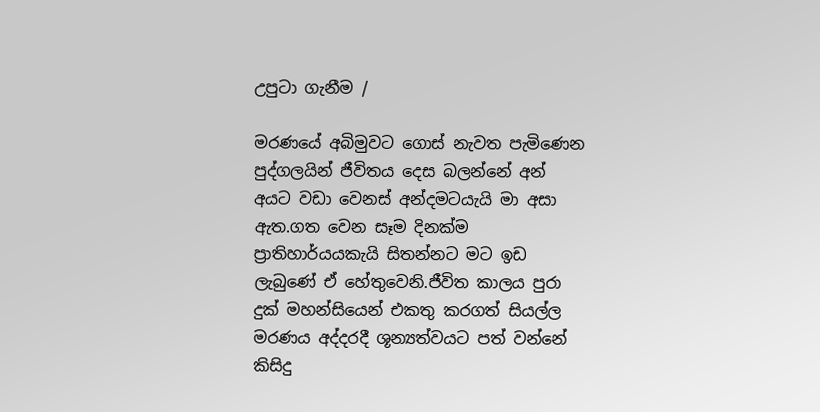උපුටා ගැනීම /

මරණයේ අබිමුවට ගොස් නැවත පැමිණෙන පුද්ගලයින් ජීවිතය දෙස බලන්නේ අන් අයට වඩා වෙනස් අන්දමටයැයි මා අසා ඇත.ගත වෙන සෑම දිනක්ම ප්‍රාතිහාර්යයකැයි සිතන්නට මට ඉඩ ලැබුණේ ඒ හේතුවෙනි.ජීවිත කාලය පුරා දුක් මහන්සියෙන් එකතු කරගත් සියල්ල මරණය අද්දරදී ශූන්‍යත්වයට පත් වන්නේ කිසිදු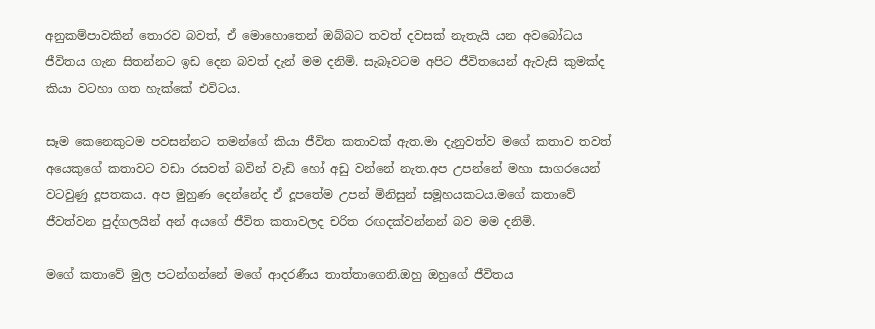අනුකම්පාවකින් තොරව බවත්, ඒ මොහොතෙන් ඔබ්බට තවත් දවසක් නැතැයි යන අවබෝධය ජීවිතය ගැන සිතන්නට ඉඩ දෙන බවත් දැන් මම දනිමි. සැබෑවටම අපිට ජීවිතයෙන් ඇවැසි කුමක්ද කියා වටහා ගත හැක්කේ එවිටය.

සෑම කෙනෙකුටම පවසන්නට තමන්ගේ කියා ජීවිත කතාවක් ඇත.මා දැනුවත්ව මගේ කතාව තවත් අයෙකුගේ කතාවට වඩා රසවත් බවින් වැඩි හෝ අඩු වන්නේ නැත.අප උපන්නේ මහා සාගරයෙන් වටවුණු දූපතකය. අප මුහුණ දෙන්නේද ඒ දූපතේම උපන් මිනිසුන් සමූහයකටය.මගේ කතාවේ ජීවත්වන පුද්ගලයින් අන් අයගේ ජීවිත කතාවලද චරිත රඟදක්වන්නන් බව මම දනිමි.

මගේ කතාවේ මුල පටන්ගන්නේ මගේ ආදරණීය තාත්තාගෙනි.ඔහු ඔහුගේ ජීවිතය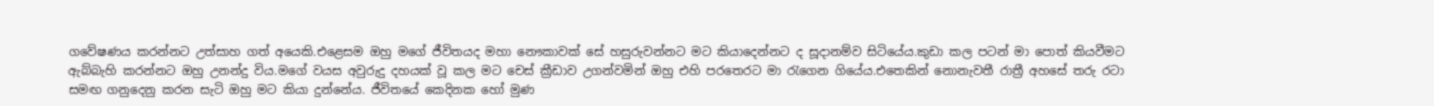ගවේෂණය කරන්නට උත්සාහ ගත් අයෙකි.එළෙසම ඔහු මගේ ජීවිතයද මහා නෞකාවක් සේ හසුරුවන්නට මට කියාදෙන්නට ද සූදානම්ව සිටියේය.කුඩා කල පටන් මා පොත් කියවීමට ඇබ්බැහි කරන්නට ඔහු උනන්දු විය.මගේ වයස අවුරුදු දහයක් වූ කල මට චෙස් ක්‍රීඩාව උගන්වමින් ඔහු එහි පරතෙරට මා රැගෙන ගියේය.එතෙකින් නොනැවතී රාත්‍රී අහසේ තරු රටා සමඟ ගනුදෙනු කරන සැටි ඔහු මට කියා දුන්නේය. ජීවිතයේ කෙදිනක හෝ මුණ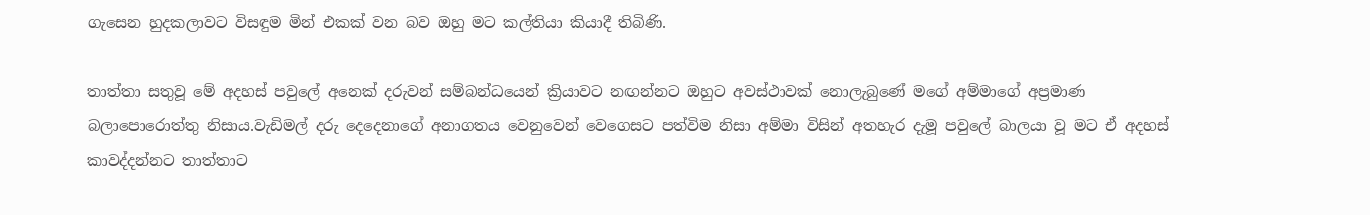ගැසෙන හුදකලාවට විසඳුම මින් එකක් වන බව ඔහු මට කල්තියා කියාදී තිබිණි.

තාත්තා සතුවූ මේ අදහස් පවුලේ අනෙක් දරුවන් සම්බන්ධයෙන් ක්‍රියාවට නඟන්නට ඔහුට අවස්ථාවක් නොලැබුණේ මගේ අම්මාගේ අප්‍රමාණ බලාපොරොත්තු නිසාය.වැඩිමල් දරු දෙදෙනාගේ අනාගතය වෙනුවෙන් වෙගෙසට පත්විම නිසා අම්මා විසින් අතහැර දැමූ පවුලේ බාලයා වූ මට ඒ අදහස් කාවද්දන්නට තාත්තාට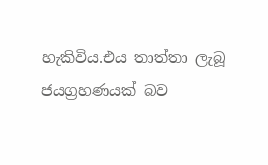හැකිවිය.එය තාත්තා ලැබූ ජයග්‍රහණයක් බව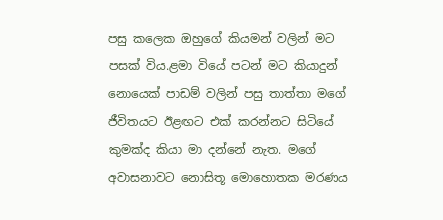පසු කලෙක ඔහුගේ කියමන් වලින් මට පසක් විය.ළමා වියේ පටන් මට කියාදුන් නොයෙක් පාඩම් වලින් පසු තාත්තා මගේ ජීවිතයට ඊළඟට එක් කරන්නට සිටියේ කුමක්ද කියා මා දන්නේ නැත. මගේ අවාසනාවට නොසිතූ මොහොතක මරණය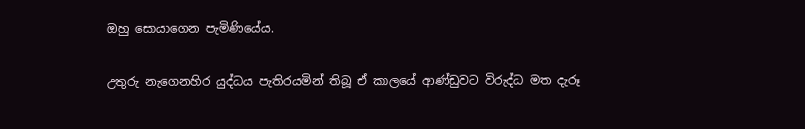ඔහු සොයාගෙන පැමිණියේය.

උතුරු නැගෙනහිර යුද්ධය පැතිරයමින් තිබූ ඒ කාලයේ ආණ්ඩුවට විරුද්ධ මත දැරූ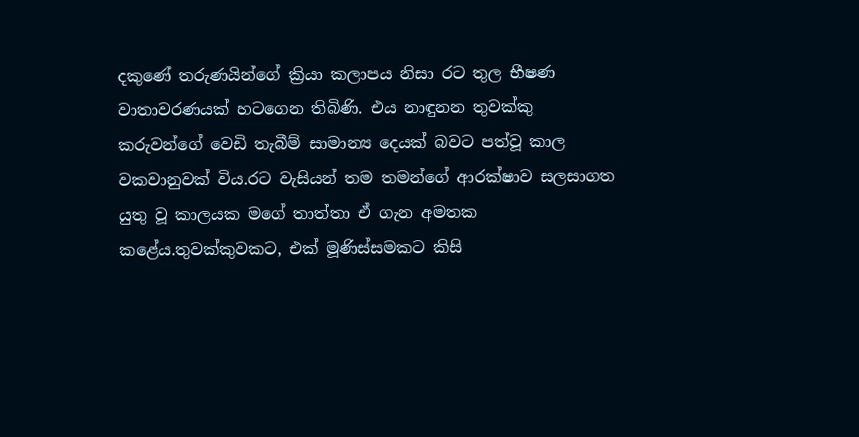දකුණේ තරුණයින්ගේ ක්‍රියා කලාපය නිසා රට තුල භීෂණ වාතාවරණයක් හටගෙන තිබිණි. එය නාඳුනන තුවක්කු කරුවන්ගේ වෙඩි තැබීම් සාමාන්‍ය දෙයක් බවට පත්වූ කාල වකවානුවක් විය.රට වැසියන් තම තමන්ගේ ආරක්ෂාව සලසාගත යුතු වූ කාලයක මගේ තාත්තා ඒ ගැන අමතක කළේය.තුවක්කුවකට, එක් මූණිස්සමකට කිසි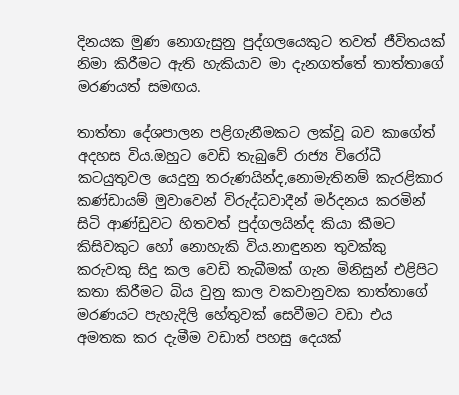දිනයක මුණ නොගැසුනු පුද්ගලයෙකුට තවත් ජීවිතයක් නිමා කිරීමට ඇති හැකියාව මා දැනගත්තේ තාත්තාගේ මරණයත් සමඟය.

තාත්තා දේශපාලන පළිගැනීමකට ලක්වූ බව කාගේත් අදහස විය.ඔහුට වෙඩි තැබුවේ රාජ්‍ය විරෝධී කටයුතුවල යෙදුනු තරුණයින්ද,නොමැතිනම් කැරළිකාර කණ්ඩායම් මුවාවෙන් විරුද්ධවාදීන් මර්දනය කරමින් සිටි ආණ්ඩුවට හිතවත් පුද්ගලයින්ද කියා කීමට කිසිවකුට හෝ නොහැකි විය.නාඳුනන තුවක්කු කරුවකු සිදු කල වෙඩි තැබීමක් ගැන මිනිසුන් එළිපිට කතා කිරීමට බිය වුනු කාල වකවානුවක තාත්තාගේ මරණයට පැහැදිලි හේතුවක් සෙවීමට වඩා එය අමතක කර දැමීම වඩාත් පහසු දෙයක්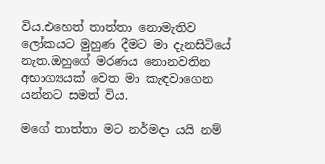විය.එහෙත් තාත්තා නොමැතිව ලෝකයට මුහුණ දීමට මා දැනසිටියේ නැත.ඔහුගේ මරණය නොනවතින අභාග්‍යයක් වෙත මා කැඳවාගෙන යන්නට සමත් විය.

මගේ තාත්තා මට නර්මදා යයි නම්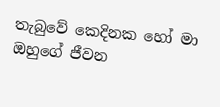තැබුවේ කෙදිනක හෝ මා ඔහුගේ ජීවන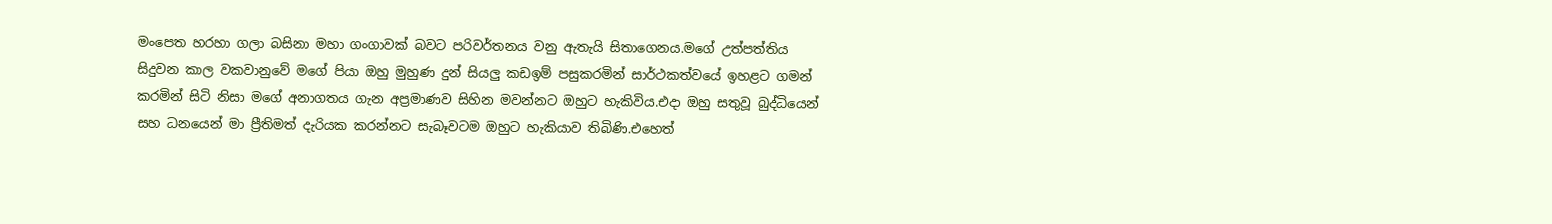මංපෙත හරහා ගලා බසිනා මහා ගංගාවක් බවට පරිවර්තනය වනු ඇතැයි සිතාගෙනය.මගේ උත්පත්තිය සිදුවන කාල වකවානුවේ මගේ පියා ඔහු මුහුණ දුන් සියලු කඩඉම් පසුකරමින් සාර්ථකත්වයේ ඉහළට ගමන් කරමින් සිටි නිසා මගේ අනාගතය ගැන අප්‍රමාණව සිහින මවන්නට ඔහුට හැකිවිය.එදා ඔහු සතුවූ බුද්ධියෙන් සහ ධනයෙන් මා ප්‍රීතිමත් දැරියක කරන්නට සැබෑවටම ඔහුට හැකියාව තිබිණි.එහෙත්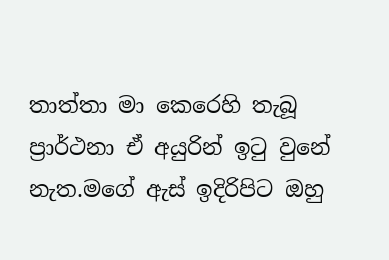තාත්තා මා කෙරෙහි තැබූ ප්‍රාර්ථනා ඒ අයුරින් ඉටු වුනේ නැත.මගේ ඇස් ඉදිරිපිට ඔහු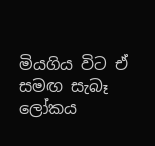මියගිය විට ඒ සමඟ සැබෑ ලෝකය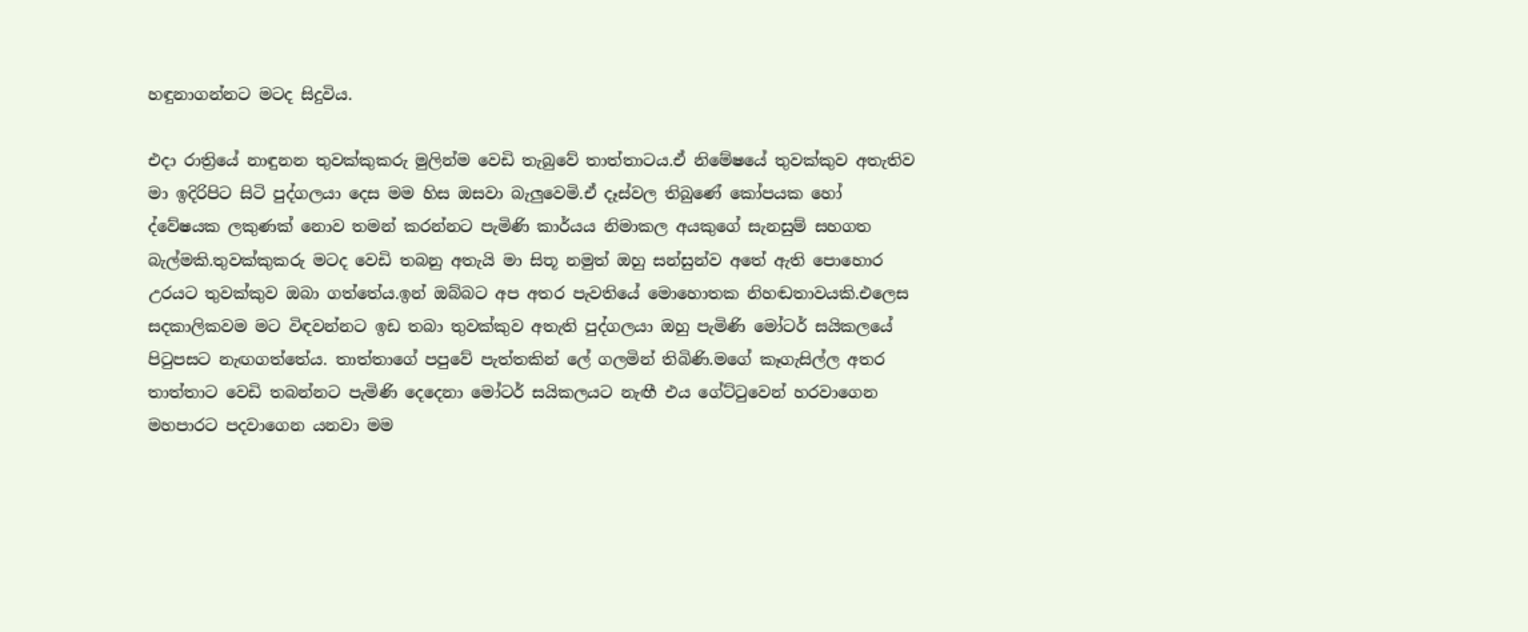හඳුනාගන්නට මටද සිදුවිය.

එදා රාත්‍රියේ නාඳුනන තුවක්කුකරු මුලින්ම වෙඩි තැබුවේ තාත්තාටය.ඒ නිමේෂයේ තුවක්කුව අතැතිව මා ඉදිරිපිට සිටි පුද්ගලයා දෙස මම හිස ඔසවා බැලුවෙමි.ඒ දෑස්වල තිබුණේ කෝපයක හෝ ද්වේෂයක ලකුණක් නොව තමන් කරන්නට පැමිණි කාර්යය නිමාකල අයකුගේ සැනසුම් සහගත බැල්මකි.තුවක්කුකරු මටද වෙඩි තබනු අතැයි මා සිතූ නමුත් ඔහු සන්සුන්ව අතේ ඇති පොහොර උරයට තුවක්කුව ඔබා ගත්තේය.ඉන් ඔබ්බට අප අතර පැවතියේ මොහොතක නිහඬතාවයකි.එලෙස සදකාලිකවම මට විඳවන්නට ඉඩ තබා තුවක්කුව අතැති පුද්ගලයා ඔහු පැමිණි මෝටර් සයිකලයේ පිටුපසට නැඟගත්තේය. තාත්තාගේ පපුවේ පැත්තකින් ලේ ගලමින් තිබිණි.මගේ කෑගැසිල්ල අතර තාත්තාට වෙඩි තබන්නට පැමිණි දෙදෙනා මෝටර් සයිකලයට නැඟී එය ගේට්ටුවෙන් හරවාගෙන මහපාරට පදවාගෙන යනවා මම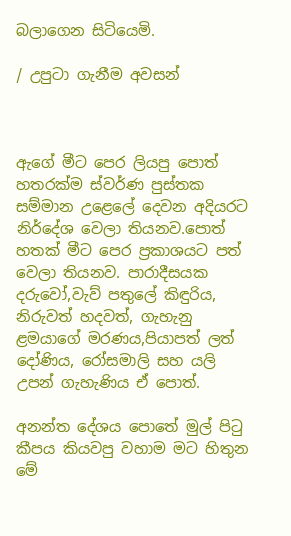බලාගෙන සිටියෙමි.

/ උපුටා ගැනීම අවසන්



ඇගේ මීට පෙර ලියපු පොත් හතරක්ම ස්වර්ණ පුස්තක සම්මාන උළෙලේ දෙවන අදියරට නිර්දේශ වෙලා තියනව.පොත් හතක් මීට පෙර ප්‍රකාශයට පත් වෙලා තියනව. පාරාදීසයක දරුවෝ,වැව් පතුලේ කිඳුරිය, නිරුවත් හදවත්, ගැහැනු ළමයාගේ මරණය,පියාපත් ලත් දෝණිය, රෝසමාලි සහ යලි උපන් ගැහැණිය ඒ පොත්.

අනන්ත දේශය පොතේ මුල් පිටු කීපය කියවපු වහාම මට හිතුන මේ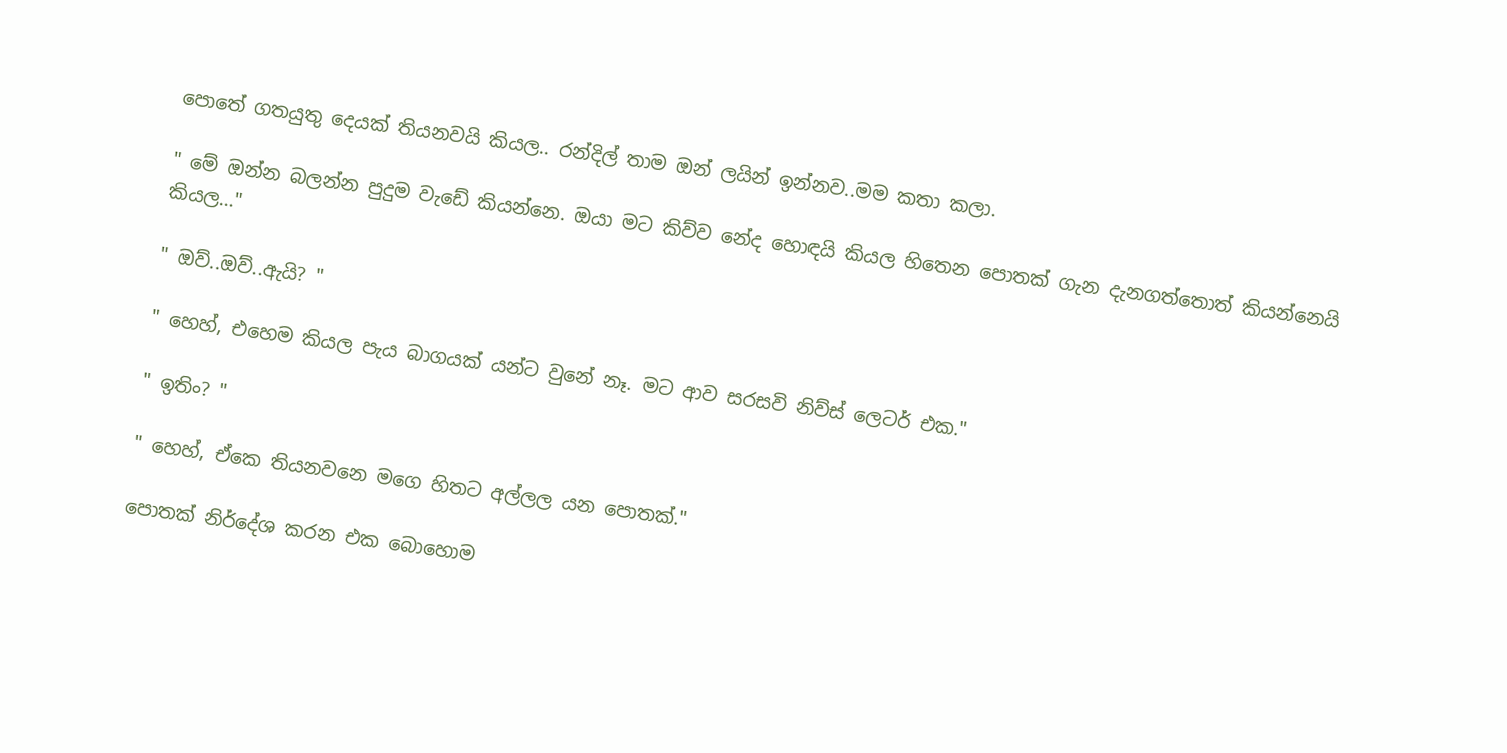පොතේ ගතයුතු දෙයක් තියනවයි කියල.. රන්දිල් තාම ඔන් ලයින් ඉන්නව..මම කතා කලා.

" මේ ඔන්න බලන්න පුදුම වැඩේ කියන්නෙ. ඔයා මට කිව්ව නේද හොඳයි කියල හිතෙන පොතක් ගැන දැනගත්තොත් කියන්නෙයි කියල…"

" ඔව්..ඔව්..ඇයි? "

" හෙහ්, එහෙම කියල පැය බාගයක් යන්ට වුනේ නෑ. මට ආව සරසවි නිව්ස් ලෙටර් එක."

" ඉතිං? "

" හෙහ්, ඒකෙ තියනවනෙ මගෙ හිතට අල්ලල යන පොතක්."

පොතක් නිර්දේශ කරන එක බොහොම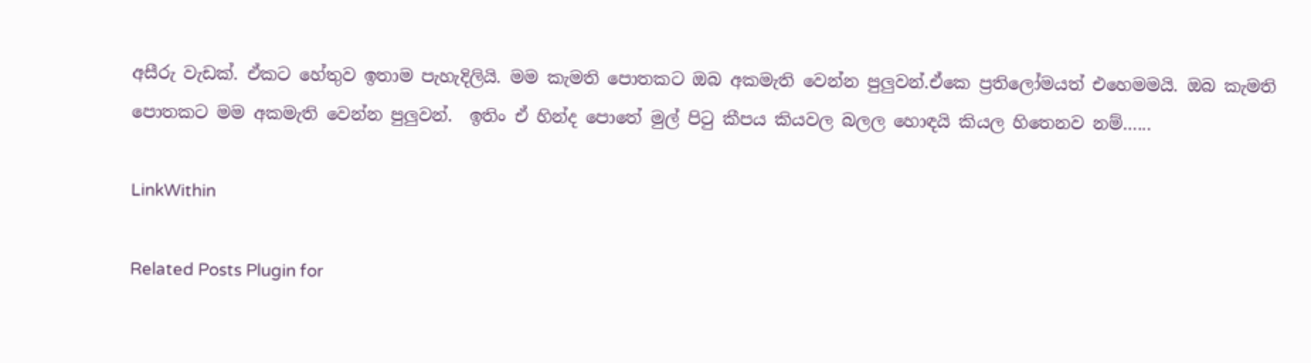අසීරු වැඩක්. ඒකට හේතුව ඉතාම පැහැදිලියි. මම කැමති පොතකට ඔබ අකමැති වෙන්න පුලුවන්.ඒකෙ ප්‍රතිලෝමයත් එහෙමමයි. ඔබ කැමති පොතකට මම අකමැති වෙන්න පුලුවන්.  ඉතිං ඒ හින්ද පොතේ මුල් පිටු කීපය කියවල බලල හොඳයි කියල හිතෙනව නම්…...

LinkWithin

Related Posts Plugin for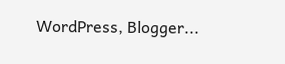WordPress, Blogger...